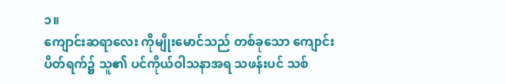၁။
ကျောင်းဆရာလေး ကိုမျိုးမောင်သည် တစ်ခုသော ကျောင်းပိတ်ရက်၌ သူ၏ ပင်ကိုယ်ဝါသနာအရ သဖန်းပင် သစ်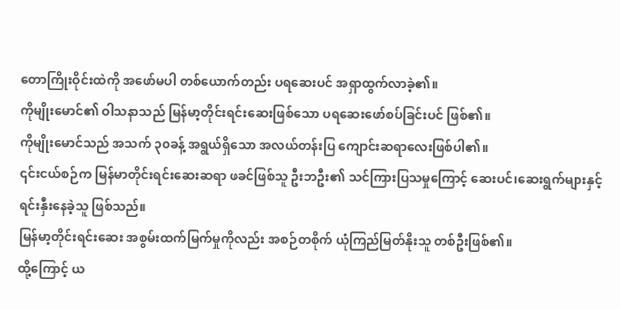တောကြိုးဝိုင်းထဲကို အဖော်မပါ တစ်ယောက်တည်း ပရဆေးပင် အရှာထွက်လာခဲ့၏။
ကိုမျိုးမောင်၏ ဝါသနာသည် မြန်မာ့တိုင်းရင်းဆေးဖြစ်သော ပရဆေးဖော်စပ်ခြင်းပင် ဖြစ်၏။
ကိုမျိုးမောင်သည် အသက် ၃၀ခန့် အရွယ်ရှိသော အလယ်တန်းပြ ကျောင်းဆရာလေးဖြစ်ပါ၏။
၎င်းငယ်စဉ်က မြန်မာတိုင်းရင်းဆေးဆရာ ဖခင်ဖြစ်သူ ဦးဘဦး၏ သင်ကြားပြသမှုကြောင့် ဆေးပင်၊ဆေးရွက်များနှင့် ရင်းနှီးနေခဲ့သူ ဖြစ်သည်။
မြန်မာ့တိုင်းရင်းဆေး အစွမ်းထက်မြက်မှုကိုလည်း အစဉ်တစိုက် ယုံကြည်မြတ်နိုးသူ တစ်ဦးဖြစ်၏။
ထို့ကြောင့် ယ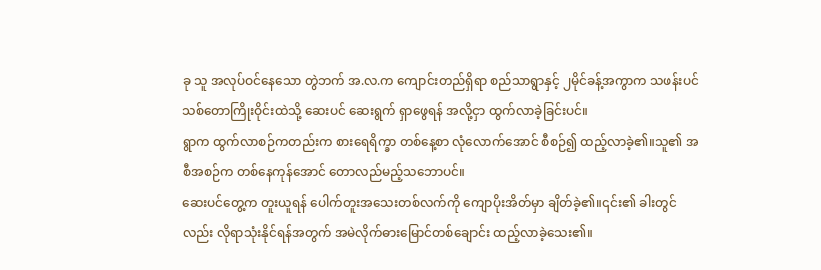ခု သူ အလုပ်ဝင်နေသော တွဲဘက် အ.လ.က ကျောင်းတည်ရှိရာ စည်သာရွာနှင့် ၂မိုင်ခန့်အကွာက သဖန်းပင်သစ်တောကြိုးဝိုင်းထဲသို့ ဆေးပင် ဆေးရွက် ရှာဖွေရန် အလို့ငှာ ထွက်လာခဲ့ခြင်းပင်။
ရွာက ထွက်လာစဉ်ကတည်းက စားရေရိက္ခာ တစ်နေ့စာ လုံလောက်အောင် စီစဉ်၍ ထည့်လာခဲ့၏။သူ၏ အစီအစဉ်က တစ်နေကုန်အောင် တောလည်မည့်သဘောပင်။
ဆေးပင်တွေ့က တူးယူရန် ပေါက်တူးအသေးတစ်လက်ကို ကျောပိုးအိတ်မှာ ချိတ်ခဲ့၏။၎င်း၏ ခါးတွင်လည်း လိုရာသုံးနိုင်ရန်အတွက် အမဲလိုက်ဓားမြောင်တစ်ချောင်း ထည့်လာခဲ့သေး၏။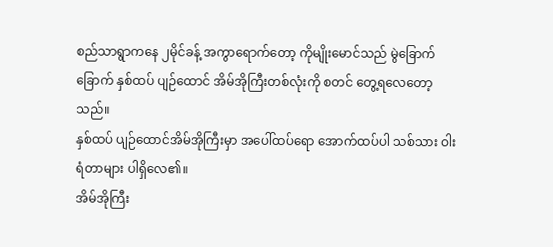စည်သာရွာကနေ ၂မိုင်ခန့် အကွာရောက်တော့ ကိုမျိုးမောင်သည် မွဲခြောက်ခြောက် နှစ်ထပ် ပျဉ်ထောင် အိမ်အိုကြီးတစ်လုံးကို စတင် တွေ့ရလေတော့သည်။
နှစ်ထပ် ပျဉ်ထောင်အိမ်အိုကြီးမှာ အပေါ်ထပ်ရော အောက်ထပ်ပါ သစ်သား ဝါးရံတာများ ပါရှိလေ၏။
အိမ်အိုကြီး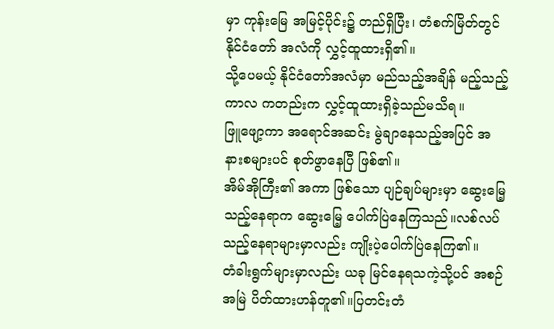မှာ ကုန်းမြေ အမြင့်ပိုင်း၌ တည်ရှိပြီး၊ တံစက်မြိတ်တွင် နိုင်ငံတော် အလံကို လွှင့်ထူထားရှိ၏။
သို့ပေမယ့် နိုင်ငံတော်အလံမှာ မည်သည့်အချိန် မည့်သည့်ကာလ ကတည်းက လွှင့်ထူထားရှိခဲ့သည်မသိရ။
ဖြူဖျော့ကာ အရောင်အဆင်း မွဲချာနေသည့်အပြင် အနားစများပင် စုတ်ဖွာနေပြီ ဖြစ်၏။
အိမ်အိုကြီး၏ အကာ ဖြစ်သော ပျဉ်ချပ်များမှာ ဆွေးမြေ့သည့်နေရာက ဆွေးမြေ့ ပေါက်ပြဲနေကြသည်။လစ်လပ်သည့်နေရာများမှာလည်း ကျိုးပဲ့ပေါက်ပြဲနေကြ၏။
တံခါးရွက်များမှာလည်း ယခု မြင်နေရသကဲ့သို့ပင် အစဉ်အမြဲ ပိတ်ထားဟန်တူ၏။ပြတင်းတံ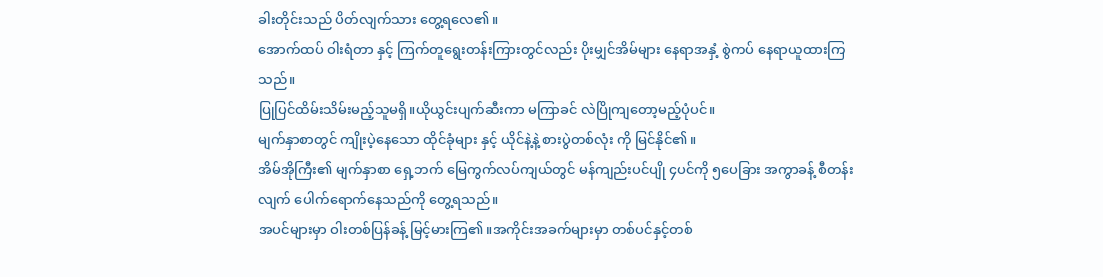ခါးတိုင်းသည် ပိတ်လျက်သား တွေ့ရလေ၏။
အောက်ထပ် ဝါးရံတာ နှင့် ကြက်တူရွေးတန်းကြားတွင်လည်း ပိုးမျှင်အိမ်များ နေရာအနှံ့ စွဲကပ် နေရာယူထားကြသည်။
ပြုပြင်ထိမ်းသိမ်းမည့်သူမရှိ။ယိုယွင်းပျက်ဆီးကာ မကြာခင် လဲပြိုကျတော့မည့်ပုံပင်။
မျက်နှာစာတွင် ကျိုးပဲ့နေသော ထိုင်ခုံများ နှင့် ယိုင်နဲ့နဲ့ စားပွဲတစ်လုံး ကို မြင်နိုင်၏။
အိမ်အိုကြီး၏ မျက်နှာစာ ရှေ့ဘက် မြေကွက်လပ်ကျယ်တွင် မန်ကျည်းပင်ပျို ၄ပင်ကို ၅ပေခြား အကွာခန့် စီတန်းလျက် ပေါက်ရောက်နေသည်ကို တွေ့ရသည်။
အပင်များမှာ ဝါးတစ်ပြန်ခန့် မြင့်မားကြ၏။အကိုင်းအခက်များမှာ တစ်ပင်နှင့်တစ်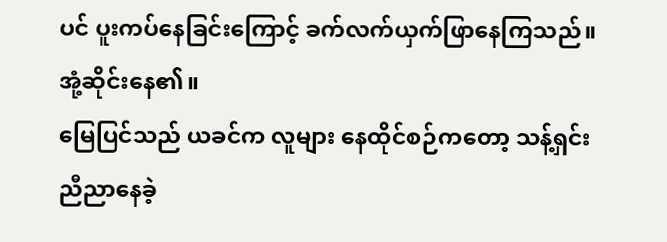ပင် ပူးကပ်နေခြင်းကြောင့် ခက်လက်ယှက်ဖြာနေကြသည်။အုံ့ဆိုင်းနေ၏။
မြေပြင်သည် ယခင်က လူများ နေထိုင်စဉ်ကတော့ သန့်ရှင်း ညီညာနေခဲ့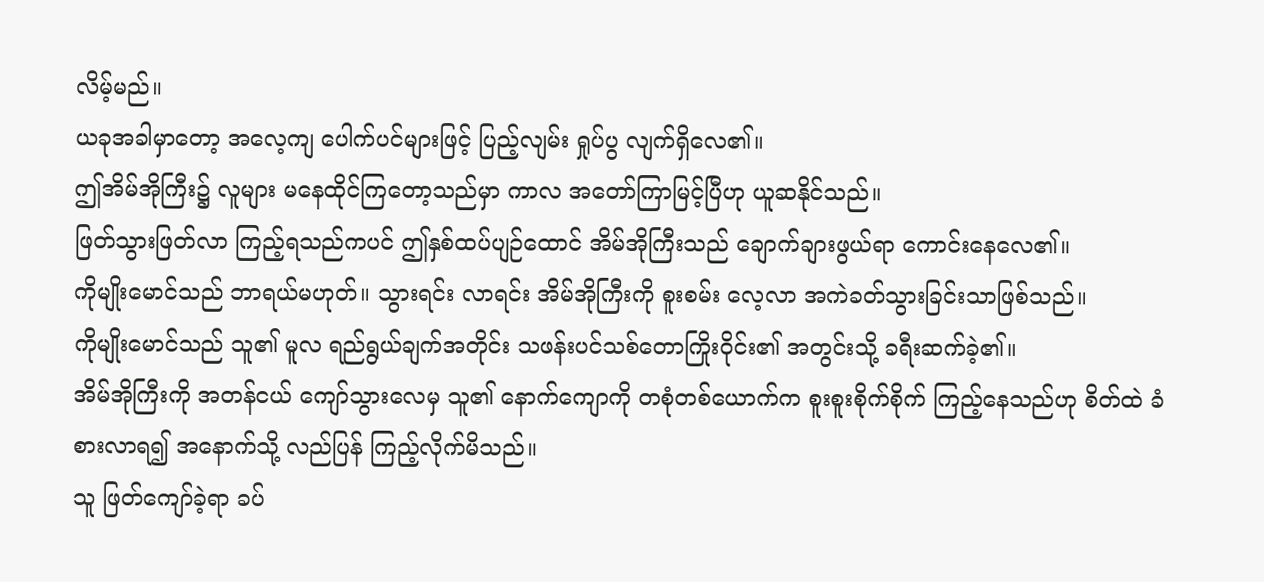လိမ့်မည်။
ယခုအခါမှာတော့ အလေ့ကျ ပေါက်ပင်များဖြင့် ပြည့်လျမ်း ရှုပ်ပွ လျက်ရှိလေ၏။
ဤအိမ်အိုကြီး၌ လူများ မနေထိုင်ကြတော့သည်မှာ ကာလ အတော်ကြာမြင့်ပြီဟု ယူဆနိုင်သည်။
ဖြတ်သွားဖြတ်လာ ကြည့်ရသည်ကပင် ဤနှစ်ထပ်ပျဉ်ထောင် အိမ်အိုကြီးသည် ချောက်ချားဖွယ်ရာ ကောင်းနေလေ၏။
ကိုမျိုးမောင်သည် ဘာရယ်မဟုတ်။ သွားရင်း လာရင်း အိမ်အိုကြီးကို စူးစမ်း လေ့လာ အကဲခတ်သွားခြင်းသာဖြစ်သည်။
ကိုမျိုးမောင်သည် သူ၏ မူလ ရည်ရွယ်ချက်အတိုင်း သဖန်းပင်သစ်တောကြိုးဝိုင်း၏ အတွင်းသို့ ခရီးဆက်ခဲ့၏။
အိမ်အိုကြီးကို အတန်ငယ် ကျော်သွားလေမှ သူ၏ နောက်ကျောကို တစုံတစ်ယောက်က စူးစူးစိုက်စိုက် ကြည့်နေသည်ဟု စိတ်ထဲ ခံစားလာရ၍ အနောက်သို့ လည်ပြန် ကြည့်လိုက်မိသည်။
သူ ဖြတ်ကျော်ခဲ့ရာ ခပ်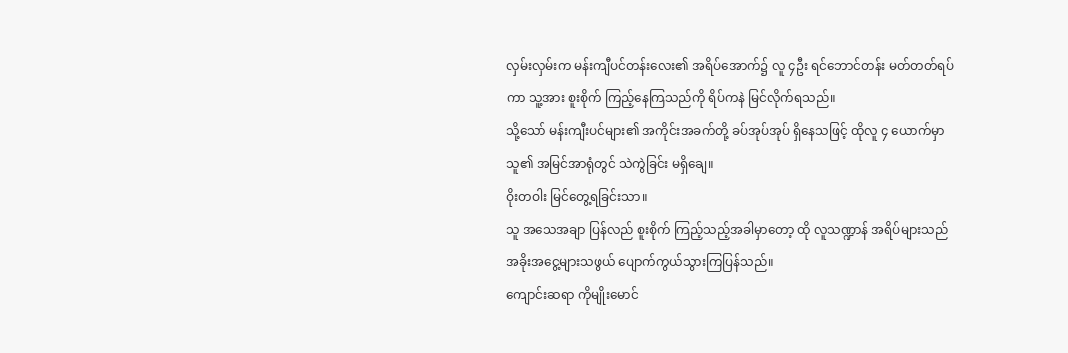လှမ်းလှမ်းက မန်းကျီပင်တန်းလေး၏ အရိပ်အောက်၌ လူ ၄ဦး ရင်ဘောင်တန်း မတ်တတ်ရပ်ကာ သူ့အား စူးစိုက် ကြည့်နေကြသည်ကို ရိပ်ကနဲ မြင်လိုက်ရသည်။
သို့သော် မန်းကျီးပင်များ၏ အကိုင်းအခက်တို့ ခပ်အုပ်အုပ် ရှိနေသဖြင့် ထိုလူ ၄ ယောက်မှာ သူ၏ အမြင်အာရုံတွင် သဲကွဲခြင်း မရှိချေ။
ဝိုးတဝါး မြင်တွေ့ရခြင်းသာ။
သူ အသေအချာ ပြန်လည် စူးစိုက် ကြည့်သည့်အခါမှာတော့ ထို လူသဏ္ဍာန် အရိပ်များသည် အခိုးအငွေ့များသဖွယ် ပျောက်ကွယ်သွားကြပြန်သည်။
ကျောင်းဆရာ ကိုမျိုးမောင်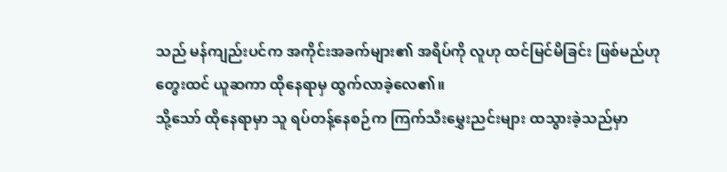သည် မန်ကျည်းပင်က အကိုင်းအခက်များ၏ အရိပ်ကို လူဟု ထင်မြင်မိခြင်း ဖြစ်မည်ဟု တွေးထင် ယူဆကာ ထိုနေရာမှ ထွက်လာခဲ့လေ၏။
သို့သော် ထိုနေရာမှာ သူ ရပ်တန့်နေစဉ်က ကြက်သီးမွှေးညင်းများ ထသွားခဲ့သည်မှာ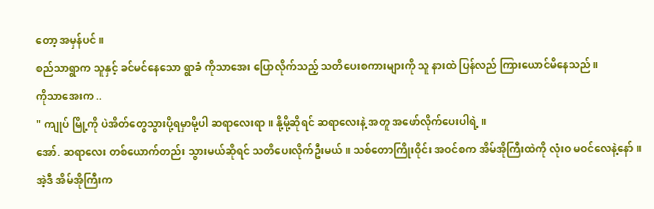တော့ အမှန်ပင်။
စည်သာရွာက သူနှင့် ခင်မင်နေသော ရွာခံ ကိုသာအေး ပြောလိုက်သည့် သတိပေးစကားများကို သူ နားထဲ ပြန်လည် ကြားယောင်မိနေသည်။
ကိုသာအေးက ..
" ကျုပ် မြို့ကို ပဲအိတ်တွေသွားပို့ရမှာမို့ပါ ဆရာလေးရာ။ နို့မို့ဆိုရင် ဆရာလေးနဲ့ အတူ အဖော်လိုက်ပေးပါရဲ့ ။
အော်. ဆရာလေး တစ်ယောက်တည်း သွားမယ်ဆိုရင် သတိပေးလိုက်ဦးမယ်။ သစ်တောကြိုးဝိုင်း အဝင်စက အိမ်အိုကြီးထဲကို လုံးဝ မဝင်လေနဲ့နော်။
အဲ့ဒီ အိမ်အိုကြီးက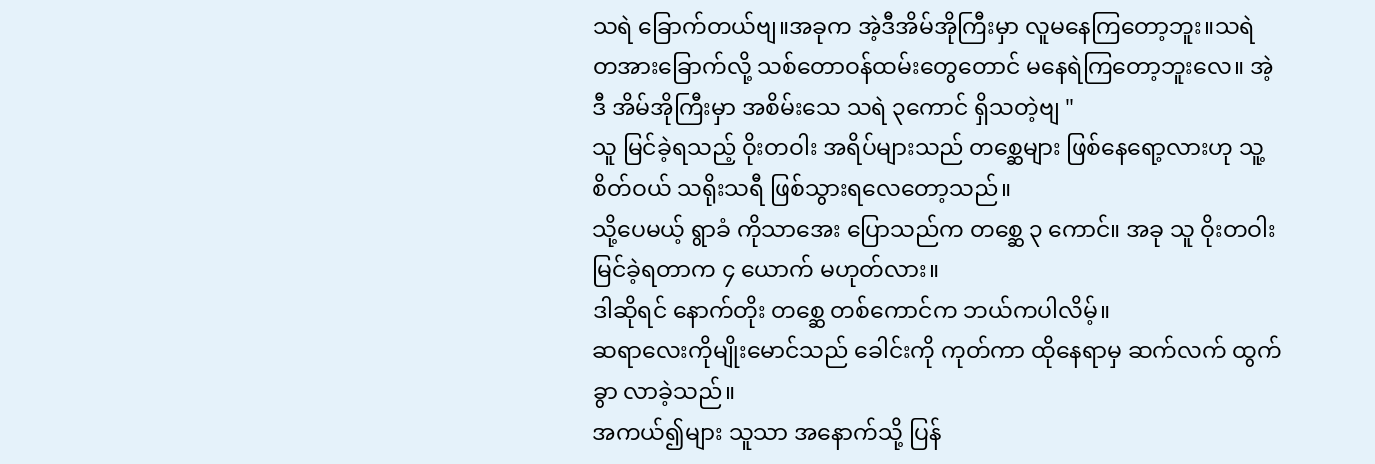သရဲ ခြောက်တယ်ဗျ။အခုက အဲ့ဒီအိမ်အိုကြီးမှာ လူမနေကြတော့ဘူး။သရဲ တအားခြောက်လို့ သစ်တောဝန်ထမ်းတွေတောင် မနေရဲကြတော့ဘူးလေ။ အဲ့ဒီ အိမ်အိုကြီးမှာ အစိမ်းသေ သရဲ ၃ကောင် ရှိသတဲ့ဗျ "
သူ မြင်ခဲ့ရသည့် ဝိုးတဝါး အရိပ်များသည် တစ္ဆေများ ဖြစ်နေရော့လားဟု သူ့စိတ်ဝယ် သရိုးသရီ ဖြစ်သွားရလေတော့သည်။
သို့ပေမယ့် ရွာခံ ကိုသာအေး ပြောသည်က တစ္ဆေ ၃ ကောင်။ အခု သူ ဝိုးတဝါး မြင်ခဲ့ရတာက ၄ ယောက် မဟုတ်လား။
ဒါဆိုရင် နောက်တိုး တစ္ဆေ တစ်ကောင်က ဘယ်ကပါလိမ့်။
ဆရာလေးကိုမျိုးမောင်သည် ခေါင်းကို ကုတ်ကာ ထိုနေရာမှ ဆက်လက် ထွက်ခွာ လာခဲ့သည်။
အကယ်၍များ သူသာ အနောက်သို့ ပြန်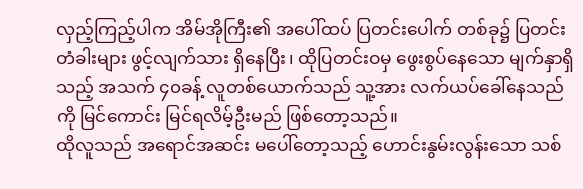လှည့်ကြည့်ပါက အိမ်အိုကြီး၏ အပေါ်ထပ် ပြတင်းပေါက် တစ်ခု၌ ပြတင်းတံခါးများ ဖွင့်လျက်သား ရှိနေပြီး၊ ထိုပြတင်းဝမှ ဖွေးစွပ်နေသော မျက်နှာရှိသည့် အသက် ၄၀ခန့် လူတစ်ယောက်သည် သူ့အား လက်ယပ်ခေါ်နေသည်ကို မြင်ကောင်း မြင်ရလိမ့်ဦးမည် ဖြစ်တော့သည်။
ထိုလူသည် အရောင်အဆင်း မပေါ်တော့သည့် ဟောင်းနွမ်းလွန်းသော သစ်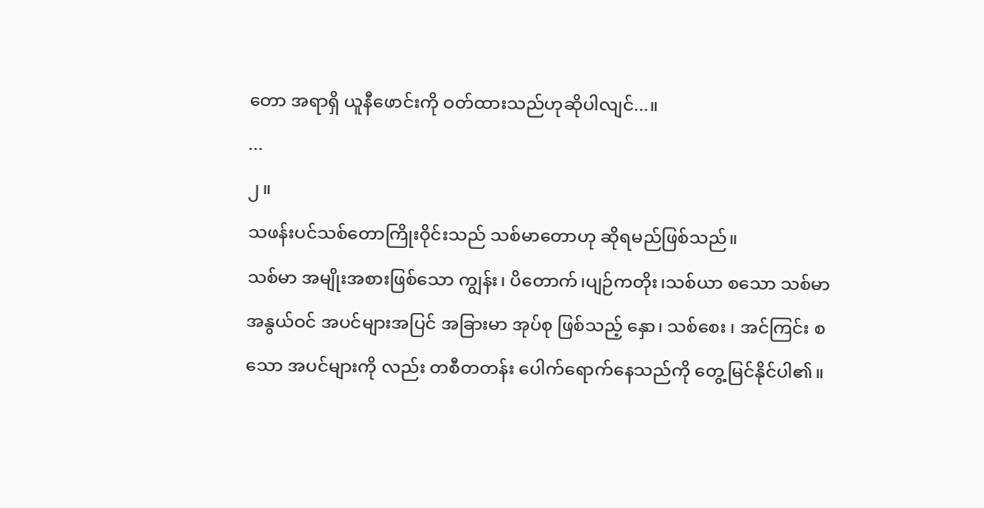တော အရာရှိ ယူနီဖောင်းကို ဝတ်ထားသည်ဟုဆိုပါလျင်...။
...
၂။
သဖန်းပင်သစ်တောကြိုးဝိုင်းသည် သစ်မာတောဟု ဆိုရမည်ဖြစ်သည်။
သစ်မာ အမျိုးအစားဖြစ်သော ကျွန်း၊ ပိတောက်၊ပျဉ်ကတိုး၊သစ်ယာ စသော သစ်မာ အနွယ်ဝင် အပင်များအပြင် အခြားမာ အုပ်စု ဖြစ်သည့် နှော၊ သစ်စေး ၊ အင်ကြင်း စသော အပင်များကို လည်း တစီတတန်း ပေါက်ရောက်နေသည်ကို တွေ့မြင်နိုင်ပါ၏။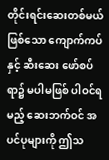တိုင်းရင်းဆေးတစ်မယ်ဖြစ်သော ကျောက်ကပ် နှင့် ဆီးဆေး ဖော်စပ်ရာ၌ မပါမဖြစ် ပါဝင်ရမည့် ဆေးဘက်ဝင် အပင်ပုများကို ဤသ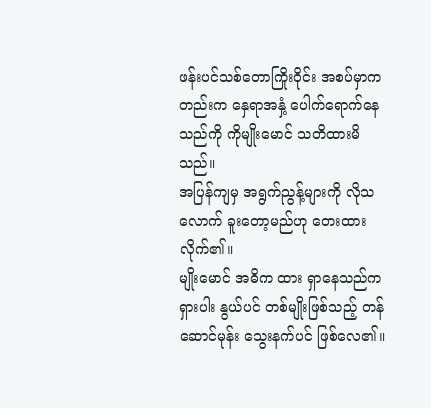ဖန်းပင်သစ်တောကြိုးဝိုင်း အစပ်မှာကတည်းက နှေရာအနှံ့ ပေါက်ရောက်နေသည်ကို ကိုမျိုးမောင် သတိထားမိသည်။
အပြန်ကျမှ အရွက်ညွန့်များကို လိုသလောက် ခူးတော့မည်ဟု တေးထားလိုက်၏။
မျိုးမောင် အဓိက ထား ရှာနေသည်က ရှားပါး နွယ်ပင် တစ်မျိုးဖြစ်သည့် တန်ဆောင်မုန်း သွေးနက်ပင် ဖြစ်လေ၏။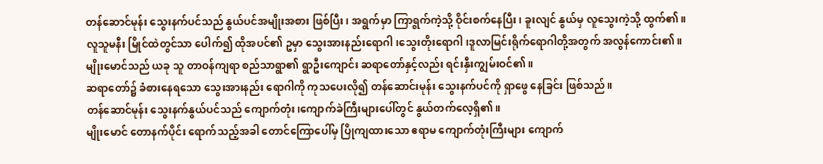တန်ဆောင်မုန်း သွေးနက်ပင်သည် နွယ်ပင်အမျိုးအစား ဖြစ်ပြီး၊ အရွက်မှာ ကြာရွက်ကဲ့သို့ ဝိုင်းစက်နေပြီး၊ ခူးလျင် နွယ်မှ လူသွေးကဲ့သို့ ထွက်၏။
လူသူမနီး မြိုင်ထဲတွင်သာ ပေါက်၍ ထိုအပင်၏ ဥမှာ သွေးအားနည်းရောဂါ၊သွေးတိုးရောဂါ၊ဒူလာမြင်းရိုက်ရောဂါတို့အတွက် အလွန်ကောင်း၏။
မျိုးမောင်သည် ယခု သူ တာဝန်ကျရာ စည်သာရွာ၏ ရွာဦးကျောင်း ဆရာတော်နှင့်လည်း ရင်းနှီးကျွမ်းဝင်၏။
ဆရာတော်၌ ခံစားနေရသော သွေးအားနည်း ရောဂါကို ကုသပေးလို၍ တန်ဆောင်းမုန်း သွေးနက်ပင်ကို ရှာဖွေ နေခြင်း ဖြစ်သည်။
တန်ဆောင်မုန်း သွေးနက်နွယ်ပင်သည် ကျောက်တုံး၊ကျောက်ခဲကြီးများပေါ်တွင် နွယ်တက်လေ့ရှိ၏။
မျိုးမောင် တောနက်ပိုင်း ရောက်သည့်အခါ တောင်ကြောပေါ်မှ ပြိုကျထားသော ဧရာမ ကျောက်တုံးကြီးများ ကျောက်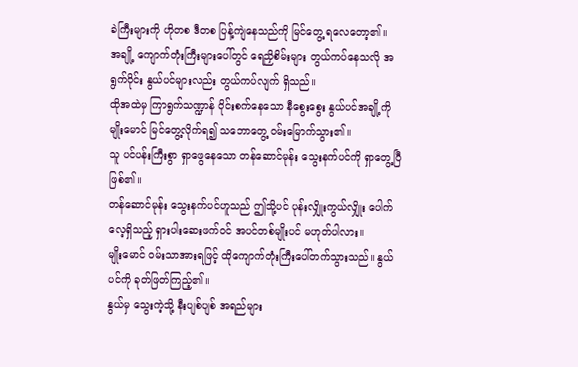ခဲကြီးများကို ဟိုတစ ဒီတစ ပြန့်ကျဲနေသည်ကို မြင်တွေ့ ရလေတော့၏။
အချို့ ကျောက်တုံးကြီးများပေါ်တွင် ရေညှိစိမ်းများ တွယ်ကပ်နေသလို အရွက်ဝိုင်း နွယ်ပင်များလည်း တွယ်ကပ်လျက် ရှိသည်။
ထိုအထဲမှ ကြာရွက်သဏ္ဍာန် ဝိုင်းစက်နေသော နီစွေးစွေး နွယ်ပင်အချို့ကို မျိုးမောင် မြင်တွေ့လိုက်ရ၍ သဘောတွေ့ ဝမ်းမြောက်သွား၏။
သူ ပင်ပန်းကြီးစွာ ရှာဖွေနေသော တန်ဆောင်မုန်း သွေးနက်ပင်ကို ရှာတွေ့ပြီ ဖြစ်၏။
တန်ဆောင်မုန်း သွေးနက်ပင်ဟူသည် ဤသို့ပင် ပုန်းလျှိုးကွယ်လျှိုး ပေါက်လေ့ရှိသည့် ရှားပါးဆေးဖက်ဝင် အပင်တစ်မျိုးပင် မဟုတ်ပါလား။
မျိုးမောင် ဝမ်းသာအားရဖြင့် ထိုကျောက်တုံးကြီးပေါ်တက်သွားသည်။ နွယ်ပင်ကို ခုတ်ဖြတ်ကြည့်၏။
နွယ်မှ သွေးကဲ့သို့ နီးပျစ်ပျစ် အရည်များ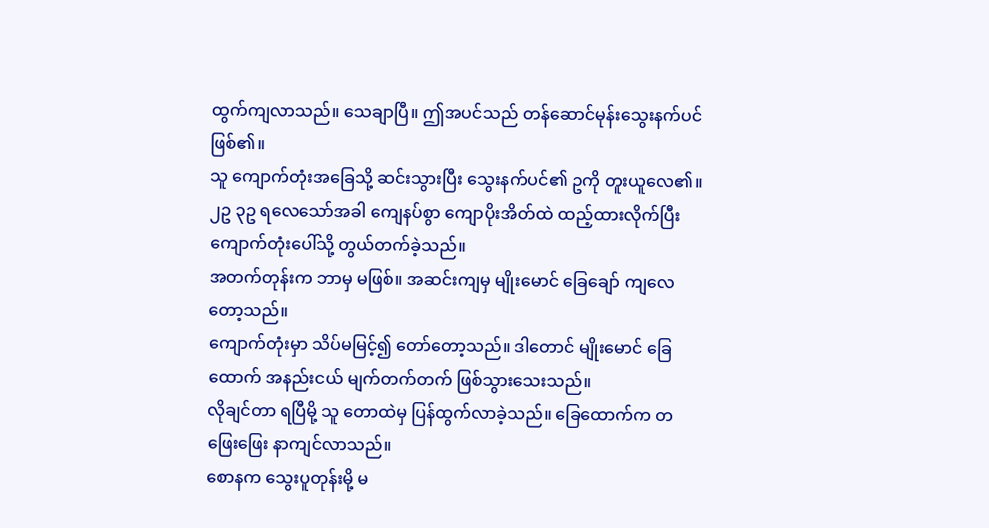ထွက်ကျလာသည်။ သေချာပြီ။ ဤအပင်သည် တန်ဆောင်မုန်းသွေးနက်ပင် ဖြစ်၏။
သူ ကျောက်တုံးအခြေသို့ ဆင်းသွားပြီး သွေးနက်ပင်၏ ဥကို တူးယူလေ၏။
၂ဥ ၃ဥ ရလေသော်အခါ ကျေနပ်စွာ ကျောပိုးအိတ်ထဲ ထည့်ထားလိုက်ပြီး ကျောက်တုံးပေါ်သို့ တွယ်တက်ခဲ့သည်။
အတက်တုန်းက ဘာမှ မဖြစ်။ အဆင်းကျမှ မျိုးမောင် ခြေချော် ကျလေတော့သည်။
ကျောက်တုံးမှာ သိပ်မမြင့်၍ တော်တော့သည်။ ဒါတောင် မျိုးမောင် ခြေထောက် အနည်းငယ် မျက်တက်တက် ဖြစ်သွားသေးသည်။
လိုချင်တာ ရပြီမို့ သူ တောထဲမှ ပြန်ထွက်လာခဲ့သည်။ ခြေထောက်က တဖြေးဖြေး နာကျင်လာသည်။
စောနက သွေးပူတုန်းမို့ မ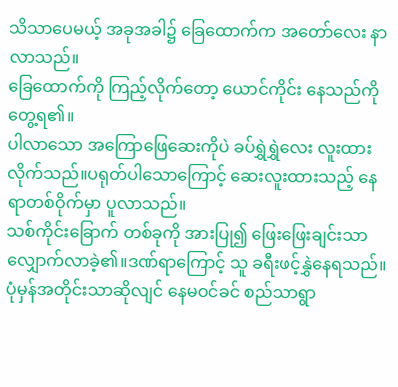သိသာပေမယ့် အခုအခါ၌ ခြေထောက်က အတော်လေး နာလာသည်။
ခြေထောက်ကို ကြည့်လိုက်တော့ ယောင်ကိုင်း နေသည်ကို တွေ့ရ၏။
ပါလာသော အကြောဖြေဆေးကိုပဲ ခပ်ရွှဲရွှဲလေး လူးထားလိုက်သည်။ပရုတ်ပါသောကြောင့် ဆေးလူးထားသည့် နေရာတစ်ဝိုက်မှာ ပူလာသည်။
သစ်ကိုင်းခြောက် တစ်ခုကို အားပြု၍ ဖြေးဖြေးချင်းသာ လျှောက်လာခဲ့၏။ဒဏ်ရာကြောင့် သူ ခရီးဖင့်နွှဲနေရသည်။
ပုံမှန်အတိုင်းသာဆိုလျင် နေမဝင်ခင် စည်သာရွာ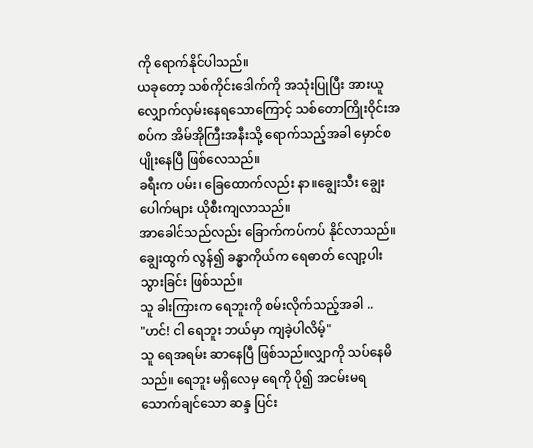ကို ရောက်နိုင်ပါသည်။
ယခုတော့ သစ်ကိုင်းဒေါက်ကို အသုံးပြုပြီး အားယူ လျှောက်လှမ်းနေရသောကြောင့် သစ်တောကြိုးဝိုင်းအစပ်က အိမ်အိုကြီးအနီးသို့ ရောက်သည့်အခါ မှောင်စပျိုးနေပြီ ဖြစ်လေသည်။
ခရီးက ပမ်း၊ ခြေထောက်လည်း နာ။ချွေးသီး ချွေးပေါက်များ ယိုစီးကျလာသည်။
အာခေါင်သည်လည်း ခြောက်ကပ်ကပ် နိုင်လာသည်။ချွေးထွက် လွန်၍ ခန္ဓာကိုယ်က ရေဓာတ် လျော့ပါးသွားခြင်း ဖြစ်သည်။
သူ ခါးကြားက ရေဘူးကို စမ်းလိုက်သည့်အခါ ..
"ဟင်! ငါ ရေဘူး ဘယ်မှာ ကျခဲ့ပါလိမ့်"
သူ ရေအရမ်း ဆာနေပြီ ဖြစ်သည်။လျှာကို သပ်နေမိသည်။ ရေဘူး မရှိလေမှ ရေကို ပို၍ အငမ်းမရ သောက်ချင်သော ဆန္ဒ ပြင်း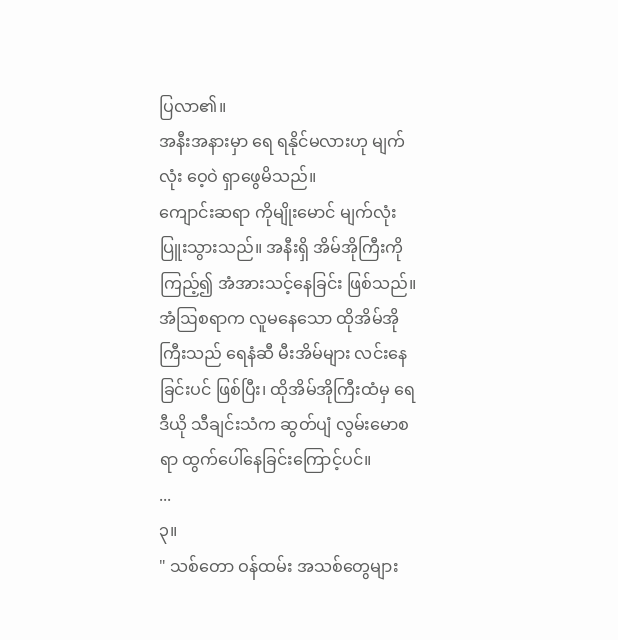ပြလာ၏။
အနီးအနားမှာ ရေ ရနိုင်မလားဟု မျက်လုံး ဝေ့ဝဲ ရှာဖွေမိသည်။
ကျောင်းဆရာ ကိုမျိုးမောင် မျက်လုံးပြူးသွားသည်။ အနီးရှိ အိမ်အိုကြီးကို ကြည့်၍ အံအားသင့်နေခြင်း ဖြစ်သည်။
အံဩစရာက လူမနေသော ထိုအိမ်အိုကြီးသည် ရေနံဆီ မီးအိမ်များ လင်းနေခြင်းပင် ဖြစ်ပြီး၊ ထိုအိမ်အိုကြီးထံမှ ရေဒီယို သီချင်းသံက ဆွတ်ပျံ လွမ်းမောစရာ ထွက်ပေါ်နေခြင်းကြောင့်ပင်။
...
၃။
" သစ်တော ဝန်ထမ်း အသစ်တွေများ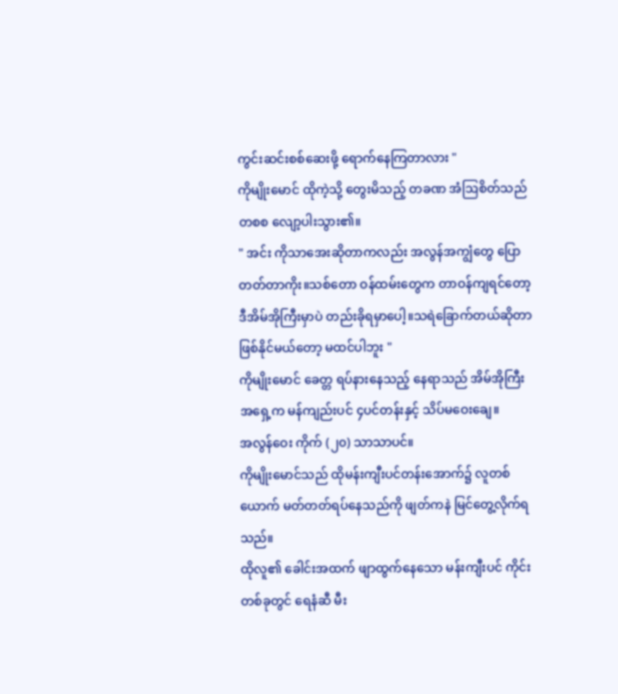ကွင်းဆင်းစစ်ဆေးဖို့ ရောက်နေကြတာလား "
ကိုမျိုးမောင် ထိုကဲ့သို့ တွေးမိသည့် တခဏ အံဩစိတ်သည် တစစ လျော့ပါးသွား၏။
" အင်း ကိုသာအေးဆိုတာကလည်း အလွန်အကျွံတွေ ပြောတတ်တာကိုး။သစ်တော ဝန်ထမ်းတွေက တာဝန်ကျရင်တော့ ဒီအိမ်အိုကြီးမှာပဲ တည်းခိုရမှာပေါ့။သရဲခြောက်တယ်ဆိုတာ ဖြစ်နိုင်မယ်တော့ မထင်ပါဘူး "
ကိုမျိုးမောင် ခေတ္တ ရပ်နားနေသည့် နေရာသည် အိမ်အိုကြီးအရှေ့က မန်ကျည်းပင် ၄ပင်တန်းနှင့် သိပ်မဝေးချေ။
အလွန်ဝေး ကိုက် (၂၀) သာသာပင်။
ကိုမျိုးမောင်သည် ထိုမန်းကျီးပင်တန်းအောက်၌ လူတစ်ယောက် မတ်တတ်ရပ်နေသည်ကို ဖျတ်ကနဲ မြင်တွေ့လိုက်ရသည်။
ထိုလူ၏ ခေါင်းအထက် ဖျာထွက်နေသော မန်းကျီးပင် ကိုင်းတစ်ခုတွင် ရေနံဆီ မီး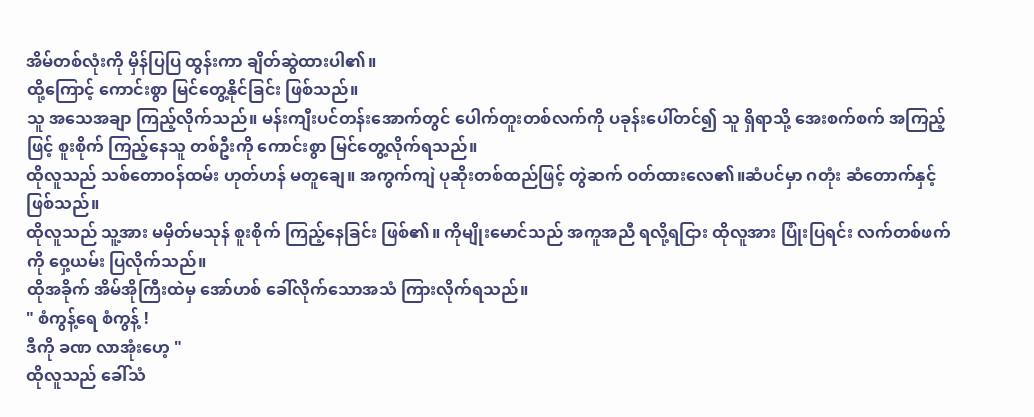အိမ်တစ်လုံးကို မှိန်ပြပြ ထွန်းကာ ချိတ်ဆွဲထားပါ၏။
ထို့ကြောင့် ကောင်းစွာ မြင်တွေ့နိုင်ခြင်း ဖြစ်သည်။
သူ အသေအချာ ကြည့်လိုက်သည်။ မန်းကျီးပင်တန်းအောက်တွင် ပေါက်တူးတစ်လက်ကို ပခုန်းပေါ်တင်၍ သူ ရှိရာသို့ အေးစက်စက် အကြည့်ဖြင့် စူးစိုက် ကြည့်နေသူ တစ်ဦးကို ကောင်းစွာ မြင်တွေ့လိုက်ရသည်။
ထိုလူသည် သစ်တောဝန်ထမ်း ဟုတ်ဟန် မတူချေ။ အကွက်ကျဲ ပုဆိုးတစ်ထည်ဖြင့် တွဲဆက် ဝတ်ထားလေ၏။ဆံပင်မှာ ဂတုံး ဆံတောက်နှင့် ဖြစ်သည်။
ထိုလူသည် သူ့အား မမှိတ်မသုန် စူးစိုက် ကြည့်နေခြင်း ဖြစ်၏။ ကိုမျိုးမောင်သည် အကူအညီ ရလို့ရငြား ထိုလူအား ပြုံးပြရင်း လက်တစ်ဖက်ကို ဝှေ့ယမ်း ပြလိုက်သည်။
ထိုအခိုက် အိမ်အိုကြီးထဲမှ အော်ဟစ် ခေါ်လိုက်သောအသံ ကြားလိုက်ရသည်။
" စံကွန့်ရေ စံကွန့် !
ဒီကို ခဏ လာအုံးဟေ့ "
ထိုလူသည် ခေါ်သံ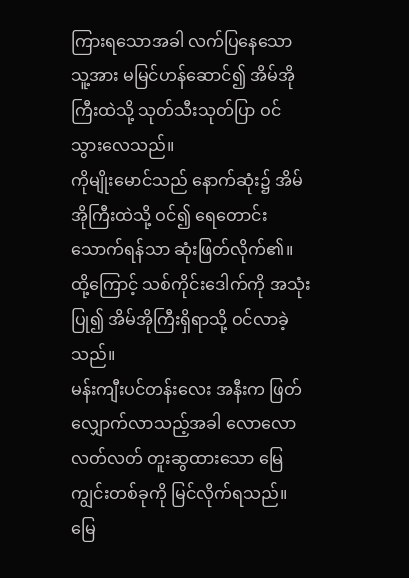ကြားရသောအခါ လက်ပြနေသော သူ့အား မမြင်ဟန်ဆောင်၍ အိမ်အိုကြီးထဲသို့ သုတ်သီးသုတ်ပြာ ဝင်သွားလေသည်။
ကိုမျိုးမောင်သည် နောက်ဆုံး၌ အိမ်အိုကြီးထဲသို့ ဝင်၍ ရေတောင်းသောက်ရန်သာ ဆုံးဖြတ်လိုက်၏။
ထို့ကြောင့် သစ်ကိုင်းဒေါက်ကို အသုံးပြု၍ အိမ်အိုကြီးရှိရာသို့ ဝင်လာခဲ့သည်။
မန်းကျီးပင်တန်းလေး အနီးက ဖြတ်လျှောက်လာသည့်အခါ လောလောလတ်လတ် တူးဆွထားသော မြေကျွင်းတစ်ခုကို မြင်လိုက်ရသည်။
မြေ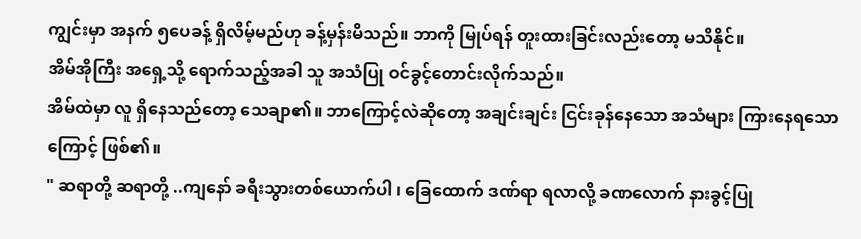ကျွင်းမှာ အနက် ၅ပေခန့် ရှိလိမ့်မည်ဟု ခန့်မှန်းမိသည်။ ဘာကို မြုပ်ရန် တူးထားခြင်းလည်းတော့ မသိနိုင်။
အိမ်အိုကြီး အရှေ့သို့ ရောက်သည့်အခါ သူ အသံပြု ဝင်ခွင့်တောင်းလိုက်သည်။
အိမ်ထဲမှာ လူ ရှိနေသည်တော့ သေချာ၏။ ဘာကြောင့်လဲဆိုတော့ အချင်းချင်း ငြင်းခုန်နေသော အသံများ ကြားနေရသောကြောင့် ဖြစ်၏။
" ဆရာတို့ ဆရာတို့ ..ကျနော် ခရီးသွားတစ်ယောက်ပါ ၊ ခြေထောက် ဒဏ်ရာ ရလာလို့ ခဏလောက် နားခွင့်ပြု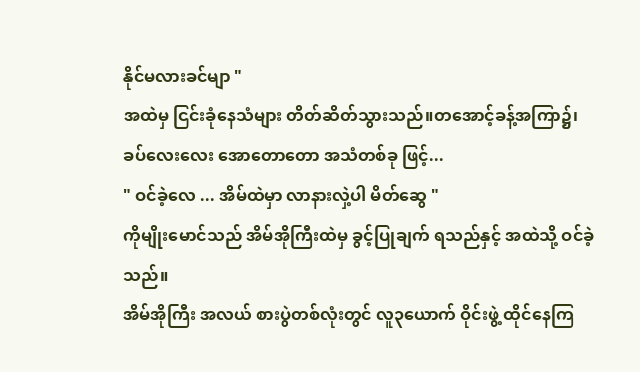နိုင်မလားခင်မျာ "
အထဲမှ ငြင်းခုံနေသံများ တိတ်ဆိတ်သွားသည်။တအောင့်ခန့်အကြာ၌၊
ခပ်လေးလေး အောတောတော အသံတစ်ခု ဖြင့်...
" ဝင်ခဲ့လေ ... အိမ်ထဲမှာ လာနားလှဲ့ပါ မိတ်ဆွေ "
ကိုမျိုးမောင်သည် အိမ်အိုကြီးထဲမှ ခွင့်ပြုချက် ရသည်နှင့် အထဲသို့ ဝင်ခဲ့သည်။
အိမ်အိုကြီး အလယ် စားပွဲတစ်လုံးတွင် လူ၃ယောက် ဝိုင်းဖွဲ့ ထိုင်နေကြ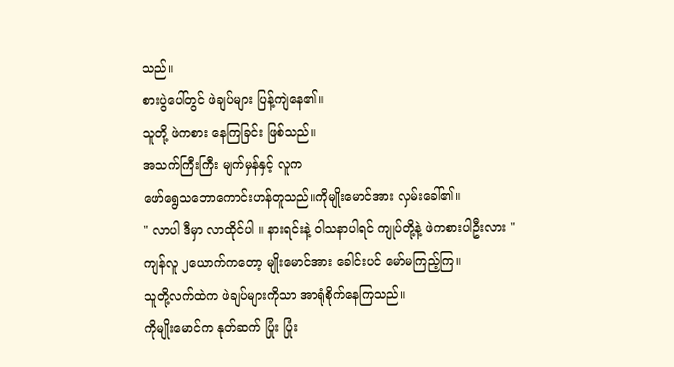သည်။
စားပွဲပေါ်တွင် ဖဲချပ်များ ပြန့်ကျဲနေ၏။
သူတို့ ဖဲကစား နေကြခြင်း ဖြစ်သည်။
အသက်ကြီးကြီး မျက်မှန်နှင့် လူက
ဖော်ရွေသဘောကောင်းဟန်တူသည်။ကိုမျိုးမောင်အား လှမ်းခေါ်၏။
" လာပါ ဒီမှာ လာထိုင်ပါ ။ နားရင်းနဲ့ ဝါသနာပါရင် ကျုပ်တို့နဲ့ ဖဲကစားပါဦးလား "
ကျန်လူ ၂ယောက်ကတော့ မျိုးမောင်အား ခေါင်းပင် မော်မကြည့်ကြ။
သူတို့လက်ထဲက ဖဲချပ်များကိုသာ အာရုံစိုက်နေကြသည်။
ကိုမျိုးမောင်က နုတ်ဆက် ပြုံး ပြုံး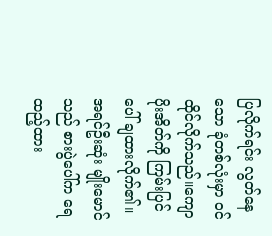ပြလိုက်ရင်း လွတ်နေသော ခုံတစ်လုံးမှာ ဝင်ထိုင်လိုက်သည်။ကျောပိုးအိတ်ကို ကြမ်းပြင်ပေါ် ချထားလိုက်၏။
အရင်ဦးဆုံး မျိုးမောင်သည် စားပွဲပေါ်က ရေထည့်ထား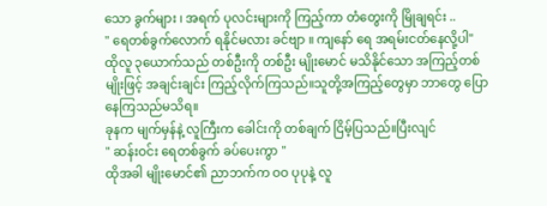သော ခွက်များ ၊ အရက် ပုလင်းများကို ကြည့်ကာ တံတွေးကို မြိုချရင်း ..
" ရေတစ်ခွက်လောက် ရနိုင်မလား ခင်ဗျာ ။ ကျနော် ရေ အရမ်းငတ်နေလို့ပါ"
ထိုလူ ၃ယောက်သည် တစ်ဦးကို တစ်ဦး မျိုးမောင် မသိနိုင်သော အကြည့်တစ်မျိုးဖြင့် အချင်းချင်း ကြည့်လိုက်ကြသည်။သူတို့အကြည့်တွေမှာ ဘာတွေ ပြောနေကြသည်မသိရ။
ခုနက မျက်မှန်နဲ့ လူကြီးက ခေါင်းကို တစ်ချက် ငြိမ့်ပြသည်။ပြီးလျင်
" ဆန်းဝင်း ရေတစ်ခွက် ခပ်ပေးကွာ "
ထိုအခါ မျိုးမောင်၏ ညာဘက်က ဝဝ ပုပုနဲ့ လူ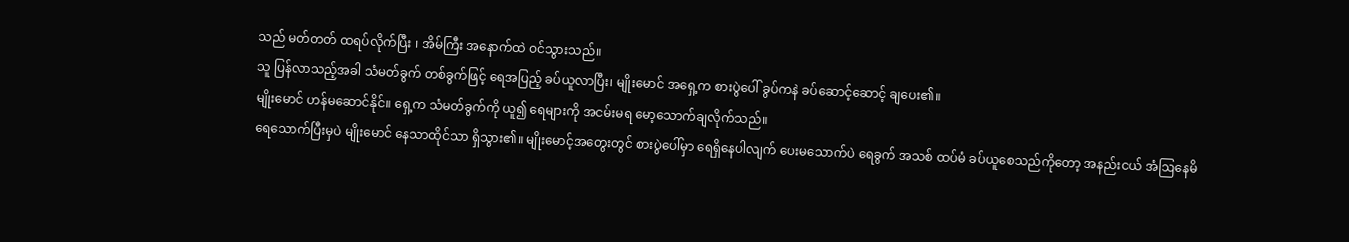သည် မတ်တတ် ထရပ်လိုက်ပြီး ၊ အိမ်ကြီး အနောက်ထဲ ဝင်သွားသည်။
သူ ပြန်လာသည့်အခါ သံမတ်ခွက် တစ်ခွက်ဖြင့် ရေအပြည့် ခပ်ယူလာပြီး၊ မျိုးမောင် အရှေ့က စားပွဲပေါ် ခွပ်ကနဲ ခပ်ဆောင့်ဆောင့် ချပေး၏။
မျိုးမောင် ဟန်မဆောင်နိုင်။ ရှေ့က သံမတ်ခွက်ကို ယူ၍ ရေများကို အငမ်းမရ မော့သောက်ချလိုက်သည်။
ရေသောက်ပြီးမှပဲ မျိုးမောင် နေသာထိုင်သာ ရှိသွား၏။ မျိုးမောင့်အတွေးတွင် စားပွဲပေါ်မှာ ရေရှိနေပါလျက် ပေးမသောက်ပဲ ရေခွက် အသစ် ထပ်မံ ခပ်ယူစေသည်ကိုတော့ အနည်းငယ် အံဩနေမိ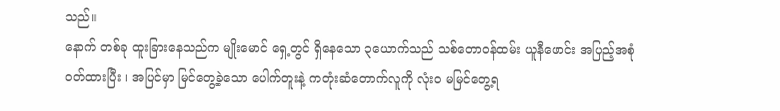သည်။
နောက် တစ်ခု ထူးခြားနေသည်က မျိုးမောင် ရှေ့တွင် ရှိနေသော ၃ယောက်သည် သစ်တောဝန်ထမ်း ယူနီဖောင်း အပြည့်အစုံ ဝတ်ထားပြီး ၊ အပြင်မှာ မြင်တွေ့ခဲ့သော ပေါက်တူးနဲ့ ကတုံးဆံတောက်လူကို လုံးဝ မမြင်တွေ့ရ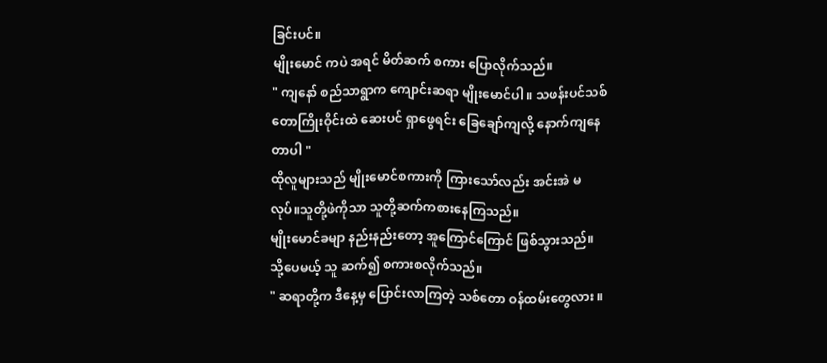ခြင်းပင်။
မျိုးမောင် ကပဲ အရင် မိတ်ဆက် စကား ပြောလိုက်သည်။
" ကျနော် စည်သာရွာက ကျောင်းဆရာ မျိုးမောင်ပါ ။ သဖန်းပင်သစ်တောကြိုးဝိုင်းထဲ ဆေးပင် ရှာဖွေရင်း ခြေချော်ကျလို့ နောက်ကျနေတာပါ "
ထိုလူများသည် မျိုးမောင်စကားကို ကြားသော်လည်း အင်းအဲ မလုပ်။သူတို့ဖဲကိုသာ သူတို့ဆက်ကစားနေကြသည်။
မျိုးမောင်ခမျာ နည်းနည်းတော့ အူကြောင်ကြောင် ဖြစ်သွားသည်။သို့ပေမယ့် သူ ဆက်၍ စကားစလိုက်သည်။
" ဆရာတို့က ဒီနေ့မှ ပြောင်းလာကြတဲ့ သစ်တော ဝန်ထမ်းတွေလား ။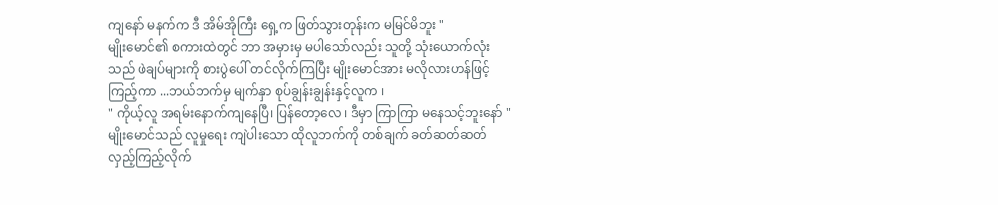ကျနော် မနက်က ဒီ အိမ်အိုကြီး ရှေ့က ဖြတ်သွားတုန်းက မမြင်မိဘူး "
မျိုးမောင်၏ စကားထဲတွင် ဘာ အမှားမှ မပါသော်လည်း သူတို့ သုံးယောက်လုံးသည် ဖဲချပ်များကို စားပွဲပေါ် တင်လိုက်ကြပြီး မျိုးမောင်အား မလိုလားဟန်ဖြင့် ကြည့်ကာ ...ဘယ်ဘက်မှ မျက်နှာ စုပ်ချွန်းချွန်းနှင့်လူက ၊
" ကိုယ့်လူ အရမ်းနောက်ကျနေပြီ၊ ပြန်တော့လေ ၊ ဒီမှာ ကြာကြာ မနေသင့်ဘူးနော် "
မျိုးမောင်သည် လူမှုရေး ကျဲပါးသော ထိုလူဘက်ကို တစ်ချက် ခတ်ဆတ်ဆတ် လှည့်ကြည့်လိုက်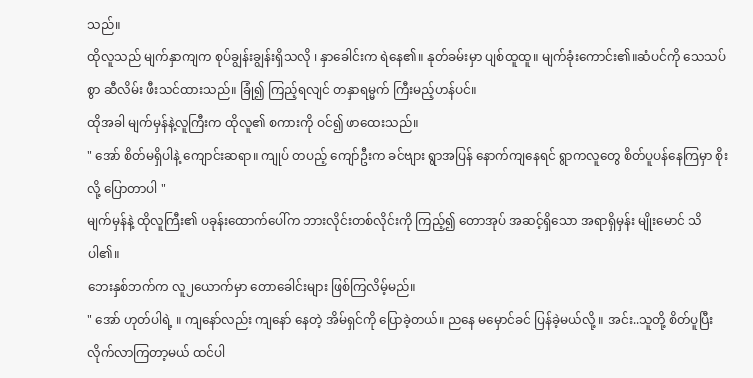သည်။
ထိုလူသည် မျက်နှာကျက စုပ်ချွန်းချွန်းရှိသလို ၊ နှာခေါင်းက ရဲနေ၏။ နုတ်ခမ်းမှာ ပျစ်ထူထူ။ မျက်ခုံးကောင်း၏။ဆံပင်ကို သေသပ်စွာ ဆီလိမ်း ဖီးသင်ထားသည်။ ခြုံ၍ ကြည့်ရလျင် တနှာရမ္မက် ကြီးမည့်ဟန်ပင်။
ထိုအခါ မျက်မှန်နဲ့လူကြီးက ထိုလူ၏ စကားကို ဝင်၍ ဖာထေးသည်။
" အော် စိတ်မရှိပါနဲ့ ကျောင်းဆရာ။ ကျုပ် တပည့် ကျော်ဦးက ခင်ဗျား ရွာအပြန် နောက်ကျနေရင် ရွာကလူတွေ စိတ်ပူပန်နေကြမှာ စိုးလို့ ပြောတာပါ "
မျက်မှန်နဲ့ ထိုလူကြီး၏ ပခုန်းထောက်ပေါ်က ဘားလိုင်းတစ်လိုင်းကို ကြည့်၍ တောအုပ် အဆင့်ရှိသော အရာရှိမှန်း မျိုးမောင် သိပါ၏။
ဘေးနှစ်ဘက်က လူ၂ယောက်မှာ တောခေါင်းများ ဖြစ်ကြလိမ့်မည်။
" အော် ဟုတ်ပါရဲ့ ။ ကျနော်လည်း ကျနော် နေတဲ့ အိမ်ရှင်ကို ပြောခဲ့တယ်။ ညနေ မမှောင်ခင် ပြန်ခဲ့မယ်လို့ ။ အင်း..သူတို့ စိတ်ပူပြီး လိုက်လာကြတာ့မယ် ထင်ပါ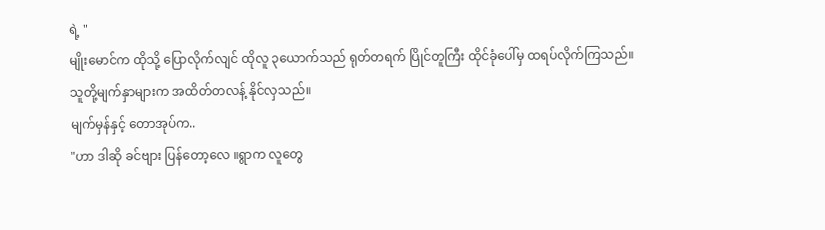ရဲ့ "
မျိုးမောင်က ထိုသို့ ပြောလိုက်လျင် ထိုလူ ၃ယောက်သည် ရုတ်တရက် ပြိုင်တူကြီး ထိုင်ခုံပေါ်မှ ထရပ်လိုက်ကြသည်။
သူတို့မျက်နှာများက အထိတ်တလန့် နိုင်လှသည်။
မျက်မှန်နှင့် တောအုပ်က..
"ဟာ ဒါဆို ခင်ဗျား ပြန်တော့လေ ။ရွာက လူတွေ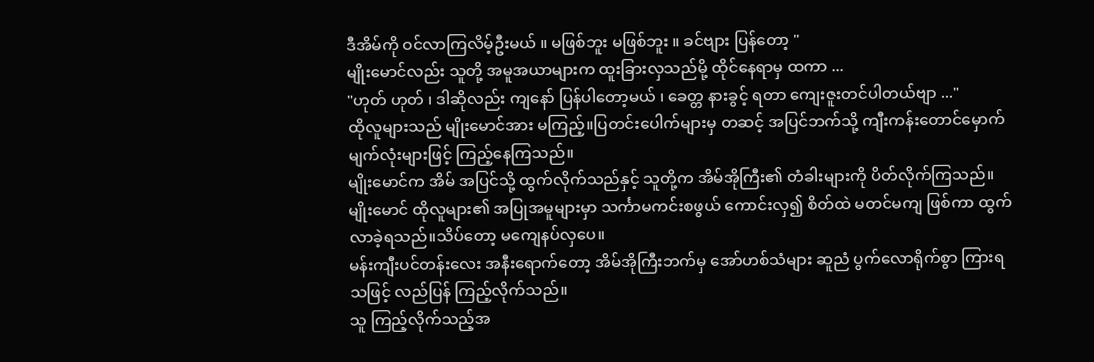ဒီအိမ်ကို ဝင်လာကြလိမ့်ဦးမယ် ။ မဖြစ်ဘူး မဖြစ်ဘူး ။ ခင်ဗျား ပြန်တော့ "
မျိုးမောင်လည်း သူတို့ အမူအယာများက ထူးခြားလှသည်မို့ ထိုင်နေရာမှ ထကာ ...
"ဟုတ် ဟုတ် ၊ ဒါဆိုလည်း ကျနော် ပြန်ပါတော့မယ် ၊ ခေတ္တ နားခွင့် ရတာ ကျေးဇူးတင်ပါတယ်ဗျာ ..."
ထိုလူများသည် မျိုးမောင်အား မကြည့်။ပြတင်းပေါက်များမှ တဆင့် အပြင်ဘက်သို့ ကျီးကန်းတောင်မှောက် မျက်လုံးများဖြင့် ကြည့်နေကြသည်။
မျိုးမောင်က အိမ် အပြင်သို့ ထွက်လိုက်သည်နှင့် သူတို့က အိမ်အိုကြီး၏ တံခါးများကို ပိတ်လိုက်ကြသည်။
မျိုးမောင် ထိုလူများ၏ အပြုအမူများမှာ သင်္ကာမကင်းစဖွယ် ကောင်းလှ၍ စိတ်ထဲ မတင်မကျ ဖြစ်ကာ ထွက်လာခဲ့ရသည်။သိပ်တော့ မကျေနပ်လှပေ။
မန်းကျီးပင်တန်းလေး အနီးရောက်တော့ အိမ်အိုကြီးဘက်မှ အော်ဟစ်သံများ ဆူညံ ပွက်လောရိုက်စွာ ကြားရသဖြင့် လည်ပြန် ကြည့်လိုက်သည်။
သူ ကြည့်လိုက်သည့်အ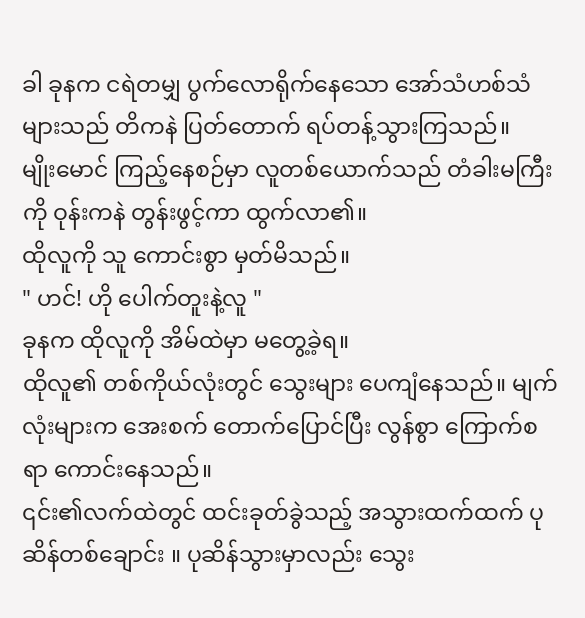ခါ ခုနက ငရဲတမျှ ပွက်လောရိုက်နေသော အော်သံဟစ်သံများသည် တိကနဲ ပြတ်တောက် ရပ်တန့်သွားကြသည်။
မျိုးမောင် ကြည့်နေစဉ်မှာ လူတစ်ယောက်သည် တံခါးမကြီးကို ဝုန်းကနဲ တွန်းဖွင့်ကာ ထွက်လာ၏။
ထိုလူကို သူ ကောင်းစွာ မှတ်မိသည်။
" ဟင်! ဟို ပေါက်တူးနဲ့လူ "
ခုနက ထိုလူကို အိမ်ထဲမှာ မတွေ့ခဲ့ရ။
ထိုလူ၏ တစ်ကိုယ်လုံးတွင် သွေးများ ပေကျံနေသည်။ မျက်လုံးများက အေးစက် တောက်ပြောင်ပြီး လွန်စွာ ကြောက်စရာ ကောင်းနေသည်။
၎င်း၏လက်ထဲတွင် ထင်းခုတ်ခွဲသည့် အသွားထက်ထက် ပုဆိန်တစ်ချောင်း ။ ပုဆိန်သွားမှာလည်း သွေး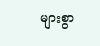များစွာ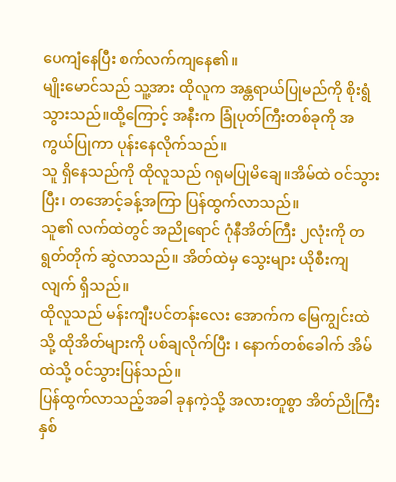ပေကျံနေပြီး စက်လက်ကျနေ၏။
မျိုးမောင်သည် သူ့အား ထိုလူက အန္တရာယ်ပြုမည်ကို စိုးရွံသွားသည်။ထို့ကြောင့် အနီးက ခြုံပုတ်ကြီးတစ်ခုကို အကွယ်ပြုကာ ပုန်းနေလိုက်သည်။
သူ ရှိနေသည်ကို ထိုလူသည် ဂရုမပြုမိချေ။အိမ်ထဲ ဝင်သွားပြီး၊ တအောင့်ခန့်အကြာ ပြန်ထွက်လာသည်။
သူ၏ လက်ထဲတွင် အညိုရောင် ဂုံနီအိတ်ကြီး ၂လုံးကို တရွတ်တိုက် ဆွဲလာသည်။ အိတ်ထဲမှ သွေးများ ယိုစီးကျလျက် ရှိသည်။
ထိုလူသည် မန်းကျီးပင်တန်းလေး အောက်က မြေကျွင်းထဲသို့ ထိုအိတ်များကို ပစ်ချလိုက်ပြီး ၊ နောက်တစ်ခေါက် အိမ်ထဲသို့ ဝင်သွားပြန်သည်။
ပြန်ထွက်လာသည့်အခါ ခုနကဲ့သို့ အလားတူစွာ အိတ်ညိုကြီး နှစ်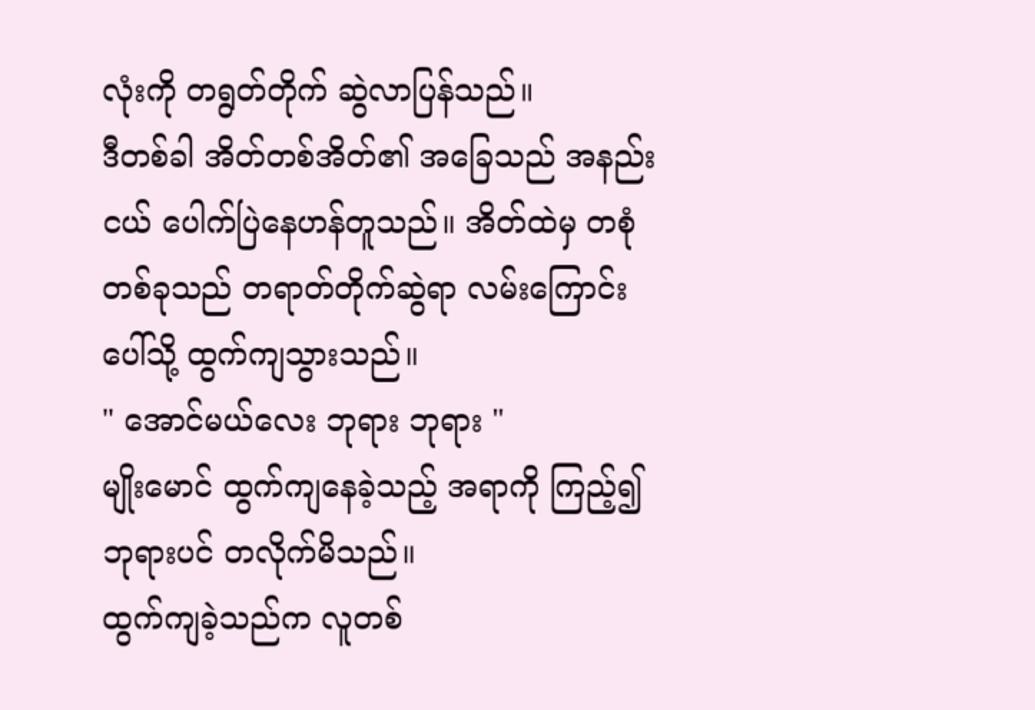လုံးကို တရွတ်တိုက် ဆွဲလာပြန်သည်။
ဒီတစ်ခါ အိတ်တစ်အိတ်၏ အခြေသည် အနည်းငယ် ပေါက်ပြဲနေဟန်တူသည်။ အိတ်ထဲမှ တစုံတစ်ခုသည် တရာတ်တိုက်ဆွဲရာ လမ်းကြောင်းပေါ်သို့ ထွက်ကျသွားသည်။
" အောင်မယ်လေး ဘုရား ဘုရား "
မျိုးမောင် ထွက်ကျနေခဲ့သည့် အရာကို ကြည့်၍ ဘုရားပင် တလိုက်မိသည်။
ထွက်ကျခဲ့သည်က လူတစ်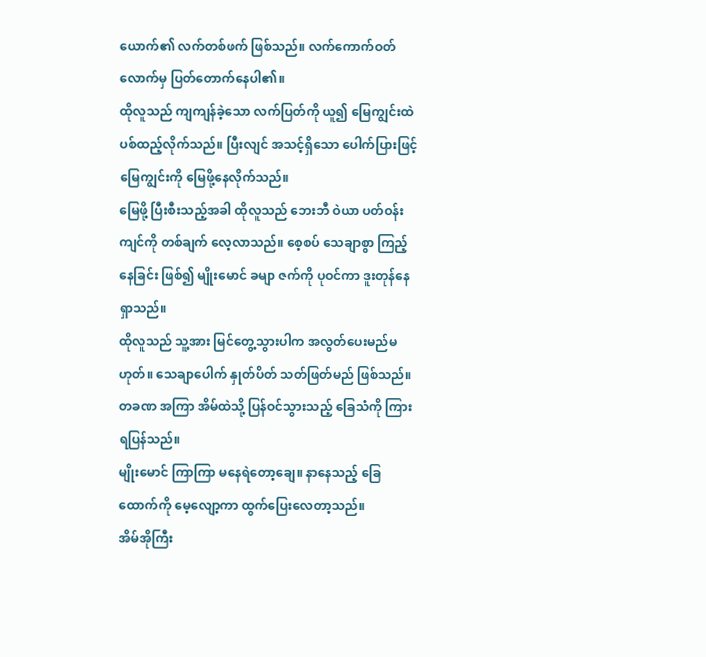ယောက်၏ လက်တစ်ဖက် ဖြစ်သည်။ လက်ကောက်ဝတ်လောက်မှ ပြတ်တောက်နေပါ၏။
ထိုလူသည် ကျကျန်ခဲ့သော လက်ပြတ်ကို ယူ၍ မြေကျွင်းထဲ ပစ်ထည့်လိုက်သည်။ ပြီးလျင် အသင့်ရှိသော ပေါက်ပြားဖြင့် မြေကျွင်းကို မြေဖို့နေလိုက်သည်။
မြေဖို့ ပြီးစီးသည့်အခါ ထိုလူသည် ဘေးဘီ ဝဲယာ ပတ်ဝန်းကျင်ကို တစ်ချက် လေ့လာသည်။ စေ့စပ် သေချာစွာ ကြည့်နေခြင်း ဖြစ်၍ မျိုးမောင် ခမျာ ဇက်ကို ပုဝင်ကာ ဒူးတုန်နေရှာသည်။
ထိုလူသည် သူ့အား မြင်တွေ့သွားပါက အလွတ်ပေးမည်မဟုတ်။ သေချာပေါက် နှုတ်ပိတ် သတ်ဖြတ်မည် ဖြစ်သည်။
တခဏ အကြာ အိမ်ထဲသို့ ပြန်ဝင်သွားသည့် ခြေသံကို ကြားရပြန်သည်။
မျိုးမောင် ကြာကြာ မနေရဲတော့ချေ။ နာနေသည့် ခြေထောက်ကို မေ့လျော့ကာ ထွက်ပြေးလေတာ့သည်။
အိမ်အိုကြီး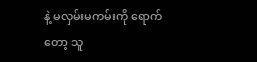နဲ့ မလှမ်းမကမ်းကို ရောက်တော့ သူ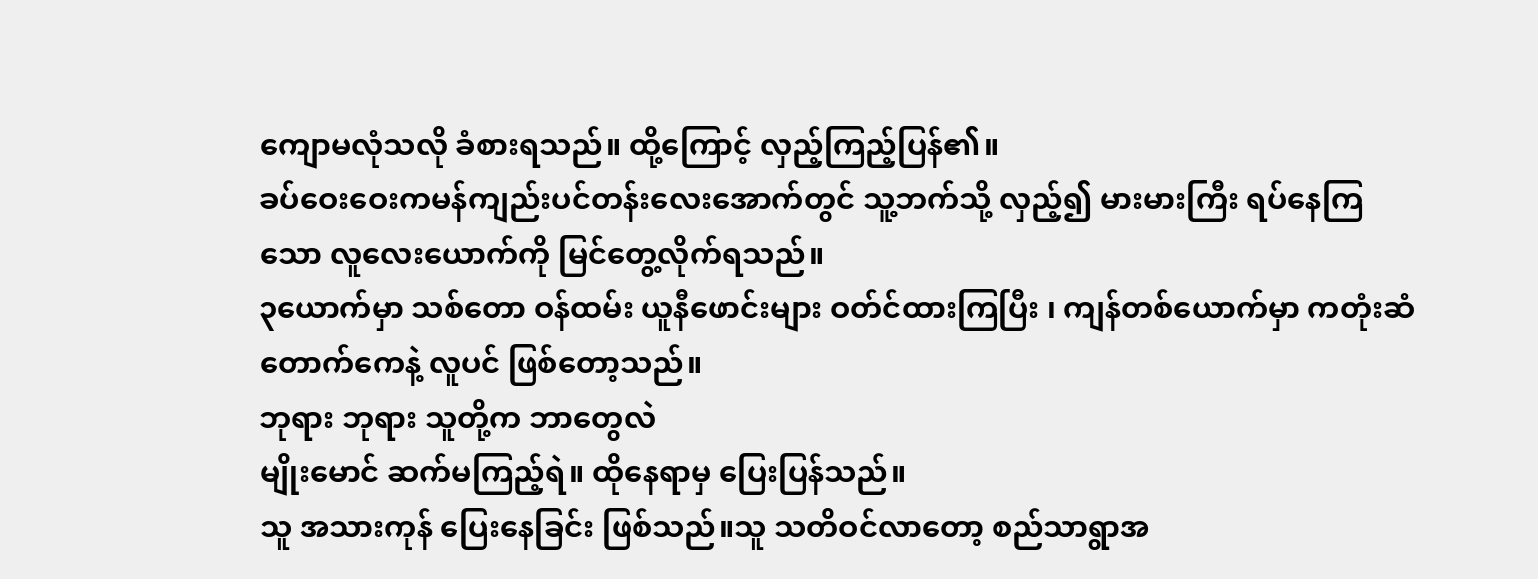ကျောမလုံသလို ခံစားရသည်။ ထို့ကြောင့် လှည့်ကြည့်ပြန်၏။
ခပ်ဝေးဝေးကမန်ကျည်းပင်တန်းလေးအောက်တွင် သူ့ဘက်သို့ လှည့်၍ မားမားကြီး ရပ်နေကြသော လူလေးယောက်ကို မြင်တွေ့လိုက်ရသည်။
၃ယောက်မှာ သစ်တော ဝန်ထမ်း ယူနီဖောင်းများ ဝတ်င်ထားကြပြီး ၊ ကျန်တစ်ယောက်မှာ ကတုံးဆံတောက်ကေနဲ့ လူပင် ဖြစ်တော့သည်။
ဘုရား ဘုရား သူတို့က ဘာတွေလဲ
မျိုးမောင် ဆက်မကြည့်ရဲ။ ထိုနေရာမှ ပြေးပြန်သည်။
သူ အသားကုန် ပြေးနေခြင်း ဖြစ်သည်။သူ သတိဝင်လာတော့ စည်သာရွာအ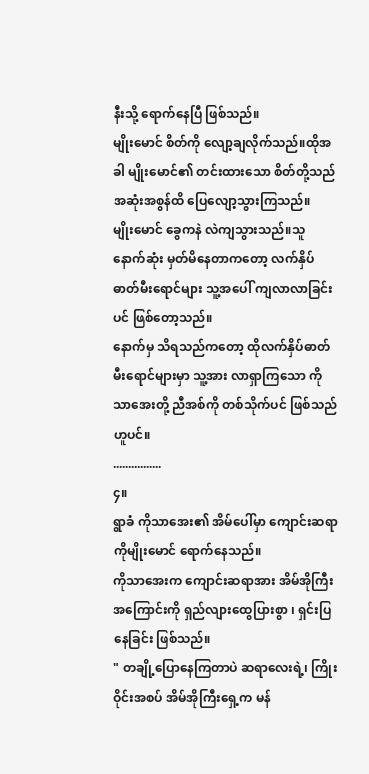နီးသို့ ရောက်နေပြီ ဖြစ်သည်။
မျိုးမောင် စိတ်ကို လျော့ချလိုက်သည်။ထိုအခါ မျိုးမောင်၏ တင်းထားသော စိတ်တို့သည် အဆုံးအစွန်ထိ ပြေလျော့သွားကြသည်။
မျိုးမောင် ခွေကနဲ လဲကျသွားသည်။သူ နောက်ဆုံး မှတ်မိနေတာကတော့ လက်နှိပ်ဓာတ်မီးရောင်များ သူ့အပေါ် ကျလာလာခြင်း ပင် ဖြစ်တော့သည်။
နောက်မှ သိရသည်ကတော့ ထိုလက်နှိပ်ဓာတ်မီးရောင်များမှာ သူ့အား လာရှာကြသော ကိုသာအေးတို့ ညီအစ်ကို တစ်သိုက်ပင် ဖြစ်သည်ဟူပင်။
................
၄။
ရွာခံ ကိုသာအေး၏ အိမ်ပေါ်မှာ ကျောင်းဆရာ ကိုမျိုးမောင် ရောက်နေသည်။
ကိုသာအေးက ကျောင်းဆရာအား အိမ်အိုကြီးအကြောင်းကို ရှည်လျားထွေပြားစွာ ၊ ရှင်းပြနေခြင်း ဖြစ်သည်။
" တချို့ပြောနေကြတာပဲ ဆရာလေးရဲ့၊ ကြိုးဝိုင်းအစပ် အိမ်အိုကြီးရှေ့က မန်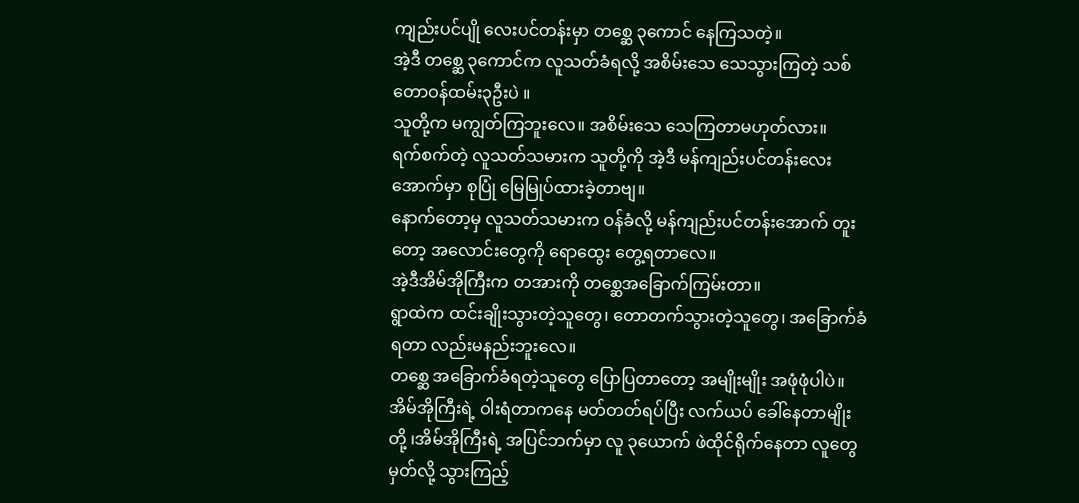ကျည်းပင်ပျို လေးပင်တန်းမှာ တစ္ဆေ ၃ကောင် နေကြသတဲ့။
အဲ့ဒီ တစ္ဆေ ၃ကောင်က လူသတ်ခံရလို့ အစိမ်းသေ သေသွားကြတဲ့ သစ်တောဝန်ထမ်း၃ဦးပဲ ။
သူတို့က မကျွတ်ကြဘူးလေ။ အစိမ်းသေ သေကြတာမဟုတ်လား။
ရက်စက်တဲ့ လူသတ်သမားက သူတို့ကို အဲ့ဒီ မန်ကျည်းပင်တန်းလေးအောက်မှာ စုပြုံ မြေမြုပ်ထားခဲ့တာဗျ။
နောက်တော့မှ လူသတ်သမားက ဝန်ခံလို့ မန်ကျည်းပင်တန်းအောက် တူးတော့ အလောင်းတွေကို ရောထွေး တွေ့ရတာလေ။
အဲ့ဒီအိမ်အိုကြီးက တအားကို တစ္ဆေအခြောက်ကြမ်းတာ။
ရွာထဲက ထင်းချိုးသွားတဲ့သူတွေ၊ တောတက်သွားတဲ့သူတွေ၊ အခြောက်ခံရတာ လည်းမနည်းဘူးလေ။
တစ္ဆေ အခြောက်ခံရတဲ့သူတွေ ပြောပြတာတော့ အမျိုးမျိုး အဖုံဖုံပါပဲ။
အိမ်အိုကြီးရဲ့ ဝါးရံတာကနေ မတ်တတ်ရပ်ပြီး လက်ယပ် ခေါ်နေတာမျိုးတို့ ၊အိမ်အိုကြီးရဲ့ အပြင်ဘက်မှာ လူ ၃ယောက် ဖဲထိုင်ရိုက်နေတာ လူတွေမှတ်လို့ သွားကြည့်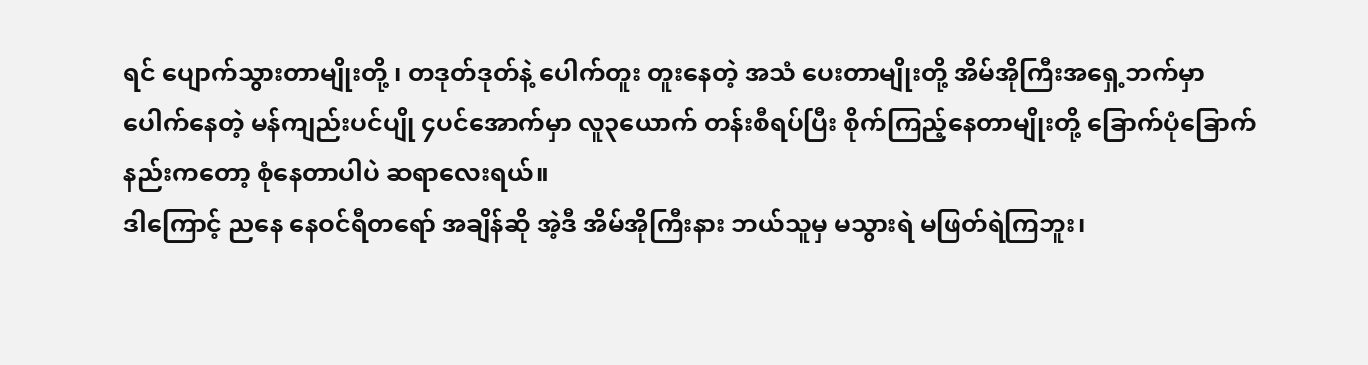ရင် ပျောက်သွားတာမျိုးတို့ ၊ တဒုတ်ဒုတ်နဲ့ ပေါက်တူး တူးနေတဲ့ အသံ ပေးတာမျိုးတို့ အိမ်အိုကြီးအရှေ့ဘက်မှာ ပေါက်နေတဲ့ မန်ကျည်းပင်ပျို ၄ပင်အောက်မှာ လူ၃ယောက် တန်းစီရပ်ပြီး စိုက်ကြည့်နေတာမျိုးတို့ ခြောက်ပုံခြောက်နည်းကတော့ စုံနေတာပါပဲ ဆရာလေးရယ်။
ဒါကြောင့် ညနေ နေဝင်ရီတရော် အချိန်ဆို အဲ့ဒီ အိမ်အိုကြီးနား ဘယ်သူမှ မသွားရဲ မဖြတ်ရဲကြဘူး၊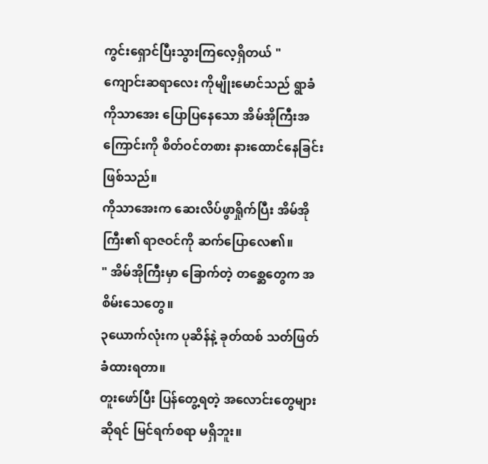ကွင်းရှောင်ပြီးသွားကြလေ့ရှိတယ် "
ကျောင်းဆရာလေး ကိုမျိုးမောင်သည် ရွာခံ ကိုသာအေး ပြောပြနေသော အိမ်အိုကြီးအကြောင်းကို စိတ်ဝင်တစား နားထောင်နေခြင်း ဖြစ်သည်။
ကိုသာအေးက ဆေးလိပ်ဖွာရှိုက်ပြီး အိမ်အိုကြီး၏ ရာဇဝင်ကို ဆက်ပြောလေ၏။
" အိမ်အိုကြီးမှာ ခြောက်တဲ့ တစ္ဆေတွေက အစိမ်းသေတွေ။
၃ယောက်လုံးက ပုဆိန်နဲ့ ခုတ်ထစ် သတ်ဖြတ် ခံထားရတာ။
တူးဖော်ပြီး ပြန်တွေ့ရတဲ့ အလောင်းတွေများဆိုရင် မြင်ရက်စရာ မရှိဘူး။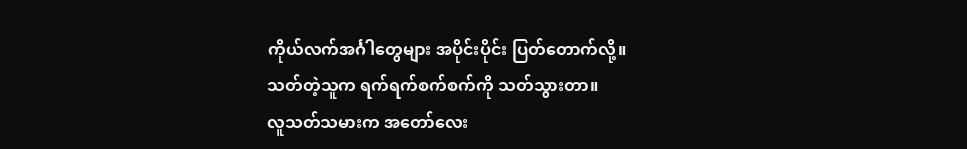ကိုယ်လက်အင်္ဂါတွေများ အပိုင်းပိုင်း ပြတ်တောက်လို့။
သတ်တဲ့သူက ရက်ရက်စက်စက်ကို သတ်သွားတာ။
လူသတ်သမားက အတော်လေး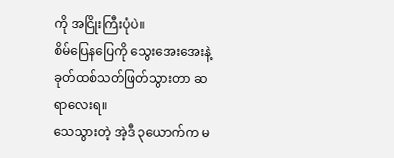ကို အငြိုးကြီးပုံပဲ။
စိမ်ပြေနပြေကို သွေးအေးအေးနဲ့ ခုတ်ထစ်သတ်ဖြတ်သွားတာ ဆရာလေးရ။
သေသွားတဲ့ အဲ့ဒီ ၃ယောက်က မ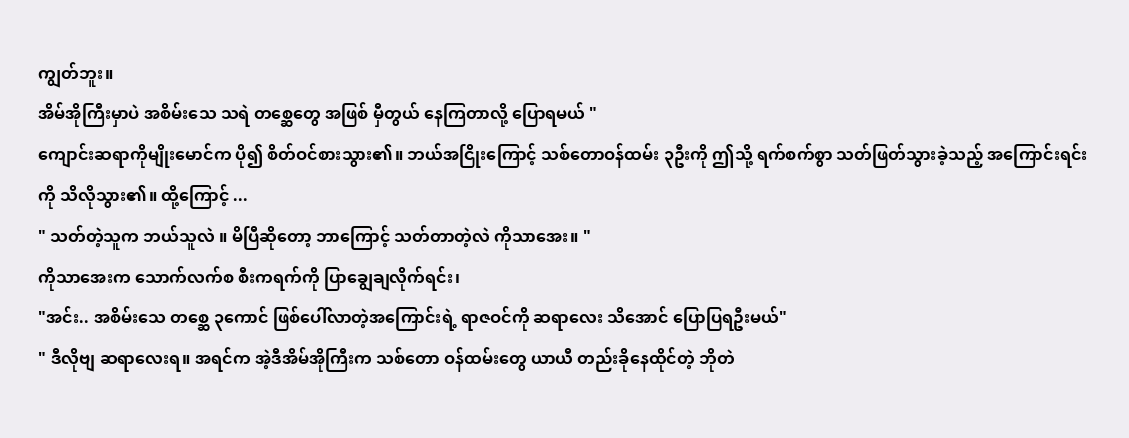ကျွတ်ဘူး။
အိမ်အိုကြီးမှာပဲ အစိမ်းသေ သရဲ တစ္ဆေတွေ အဖြစ် မှီတွယ် နေကြတာလို့ ပြောရမယ် "
ကျောင်းဆရာကိုမျိုးမောင်က ပို၍ စိတ်ဝင်စားသွား၏။ ဘယ်အငြိုးကြောင့် သစ်တောဝန်ထမ်း ၃ဦးကို ဤသို့ ရက်စက်စွာ သတ်ဖြတ်သွားခဲ့သည့် အကြောင်းရင်းကို သိလိုသွား၏။ ထို့ကြောင့် ...
" သတ်တဲ့သူက ဘယ်သူလဲ ။ မိပြီဆိုတော့ ဘာကြောင့် သတ်တာတဲ့လဲ ကိုသာအေး။ "
ကိုသာအေးက သောက်လက်စ စီးကရက်ကို ပြာချွေချလိုက်ရင်း၊
"အင်း.. အစိမ်းသေ တစ္ဆေ ၃ကောင် ဖြစ်ပေါ်လာတဲ့အကြောင်းရဲ့ ရာဇဝင်ကို ဆရာလေး သိအောင် ပြောပြရဦးမယ်"
" ဒီလိုဗျ ဆရာလေးရ။ အရင်က အဲ့ဒီအိမ်အိုကြီးက သစ်တော ဝန်ထမ်းတွေ ယာယီ တည်းခိုနေထိုင်တဲ့ ဘိုတဲ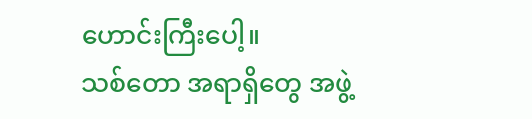ဟောင်းကြီးပေါ့။
သစ်တော အရာရှိတွေ အဖွဲ့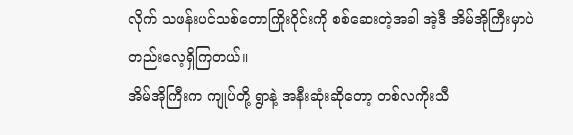လိုက် သဖန်းပင်သစ်တောကြိုးဝိုင်းကို စစ်ဆေးတဲ့အခါ အဲ့ဒီ အိမ်အိုကြီးမှာပဲ တည်းလေ့ရှိကြတယ်။
အိမ်အိုကြီးက ကျုပ်တို့ ရွာနဲ့ အနီးဆုံးဆိုတော့ တစ်လကိုးသီ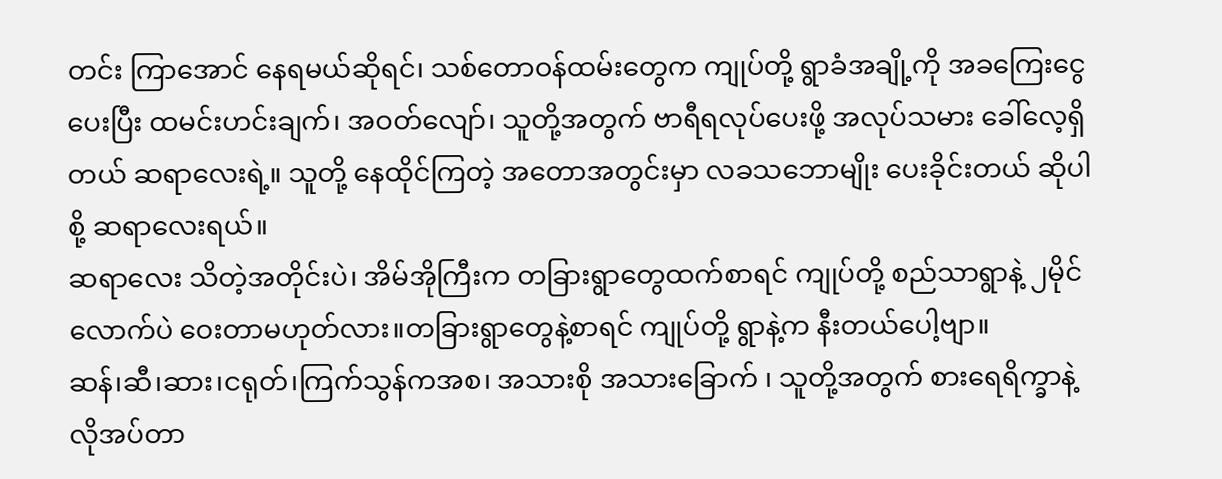တင်း ကြာအောင် နေရမယ်ဆိုရင်၊ သစ်တောဝန်ထမ်းတွေက ကျုပ်တို့ ရွာခံအချို့ကို အခကြေးငွေ ပေးပြီး ထမင်းဟင်းချက်၊ အဝတ်လျော်၊ သူတို့အတွက် ဗာရီရလုပ်ပေးဖို့ အလုပ်သမား ခေါ်လေ့ရှိတယ် ဆရာလေးရဲ့။ သူတို့ နေထိုင်ကြတဲ့ အတောအတွင်းမှာ လခသဘောမျိုး ပေးခိုင်းတယ် ဆိုပါစို့ ဆရာလေးရယ်။
ဆရာလေး သိတဲ့အတိုင်းပဲ၊ အိမ်အိုကြီးက တခြားရွာတွေထက်စာရင် ကျုပ်တို့ စည်သာရွာနဲ့ ၂မိုင်လောက်ပဲ ဝေးတာမဟုတ်လား။တခြားရွာတွေနဲ့စာရင် ကျုပ်တို့ ရွာနဲ့က နီးတယ်ပေါ့ဗျာ။
ဆန်၊ဆီ၊ဆား၊ငရုတ်၊ကြက်သွန်ကအစ၊ အသားစို အသားခြောက် ၊ သူတို့အတွက် စားရေရိက္ခာနဲ့ လိုအပ်တာ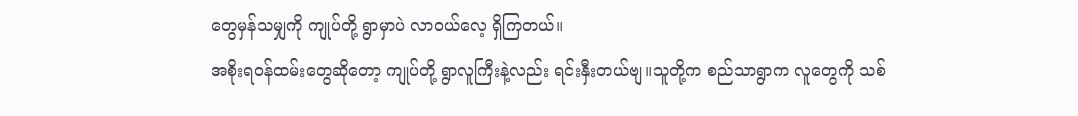တွေမှန်သမျှကို ကျုပ်တို့ ရွာမှာပဲ လာဝယ်လေ့ ရှိကြတယ်။
အစိုးရဝန်ထမ်းတွေဆိုတော့ ကျုပ်တို့ ရွာလူကြီးနဲ့လည်း ရင်းနှီးတယ်ဗျ။သူတို့က စည်သာရွာက လူတွေကို သစ်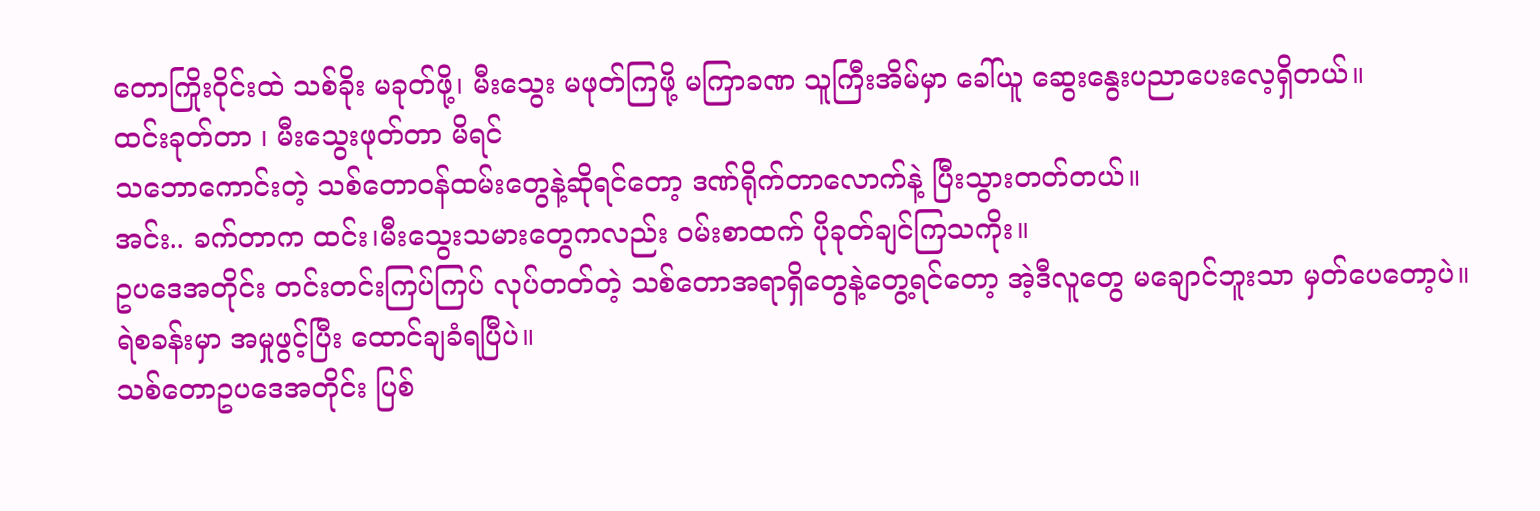တောကြိုးဝိုင်းထဲ သစ်ခိုး မခုတ်ဖို့၊ မီးသွေး မဖုတ်ကြဖို့ မကြာခဏ သူကြီးအိမ်မှာ ခေါ်ယူ ဆွေးနွေးပညာပေးလေ့ရှိတယ်။
ထင်းခုတ်တာ ၊ မီးသွေးဖုတ်တာ မိရင်
သဘောကောင်းတဲ့ သစ်တောဝန်ထမ်းတွေနဲ့ဆိုရင်တော့ ဒဏ်ရိုက်တာလောက်နဲ့ ပြီးသွားတတ်တယ်။
အင်း.. ခက်တာက ထင်း၊မီးသွေးသမားတွေကလည်း ဝမ်းစာထက် ပိုခုတ်ချင်ကြသကိုး။
ဥပဒေအတိုင်း တင်းတင်းကြပ်ကြပ် လုပ်တတ်တဲ့ သစ်တောအရာရှိတွေနဲ့တွေ့ရင်တော့ အဲ့ဒီလူတွေ မချောင်ဘူးသာ မှတ်ပေတော့ပဲ။
ရဲစခန်းမှာ အမှုဖွင့်ပြီး ထောင်ချခံရပြီပဲ။
သစ်တောဥပဒေအတိုင်း ပြစ်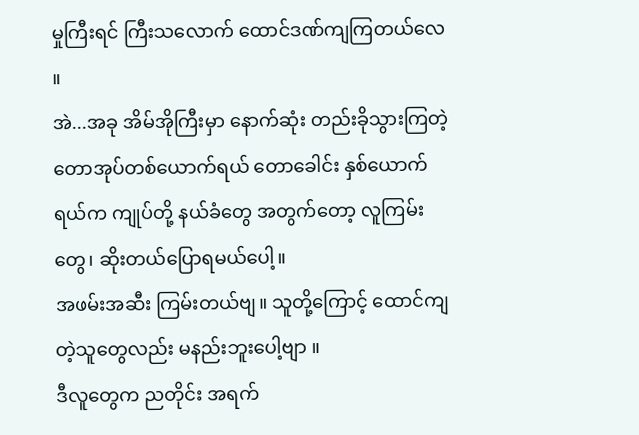မှုကြီးရင် ကြီးသလောက် ထောင်ဒဏ်ကျကြတယ်လေ ။
အဲ...အခု အိမ်အိုကြီးမှာ နောက်ဆုံး တည်းခိုသွားကြတဲ့ တောအုပ်တစ်ယောက်ရယ် တောခေါင်း နှစ်ယောက်ရယ်က ကျုပ်တို့ နယ်ခံတွေ အတွက်တော့ လူကြမ်းတွေ၊ ဆိုးတယ်ပြောရမယ်ပေါ့။
အဖမ်းအဆီး ကြမ်းတယ်ဗျ။ သူတို့ကြောင့် ထောင်ကျတဲ့သူတွေလည်း မနည်းဘူးပေါ့ဗျာ ။
ဒီလူတွေက ညတိုင်း အရက်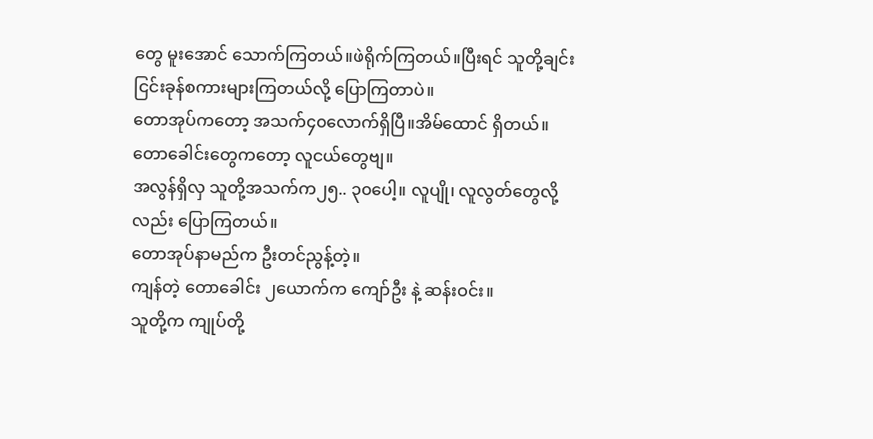တွေ မူးအောင် သောက်ကြတယ်။ဖဲရိုက်ကြတယ်။ပြီးရင် သူတို့ချင်း ငြင်းခုန်စကားများကြတယ်လို့ ပြောကြတာပဲ။
တောအုပ်ကတော့ အသက်၄၀လောက်ရှိပြီ။အိမ်ထောင် ရှိတယ်။
တောခေါင်းတွေကတော့ လူငယ်တွေဗျ။
အလွန်ရှိလှ သူတို့အသက်က၂၅.. ၃၀ပေါ့။ လူပျို၊ လူလွတ်တွေလို့လည်း ပြောကြတယ်။
တောအုပ်နာမည်က ဦးတင်ညွန့်တဲ့။
ကျန်တဲ့ တောခေါင်း ၂ယောက်က ကျော်ဦး နဲ့ ဆန်းဝင်း။
သူတို့က ကျုပ်တို့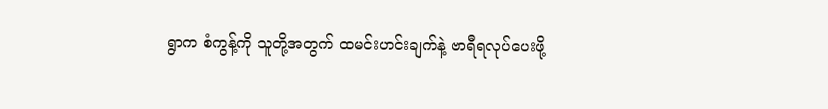ရွာက စံကွန့်ကို သူတို့အတွက် ထမင်းဟင်းချက်နဲ့ ဗာရီရလုပ်ပေးဖို့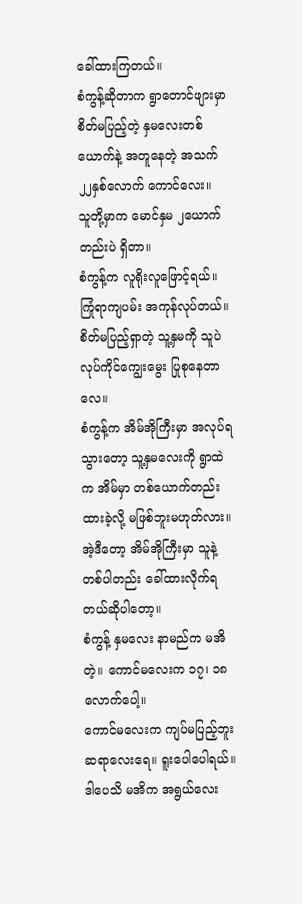ခေါ်ထားကြတယ်။
စံကွန့်ဆိုတာက ရွာတောင်ဖျားမှာ စိတ်မပြည့်တဲ့ နှမလေးတစ်ယောက်နဲ့ အတူနေတဲ့ အသက်၂၂နှစ်လောက် ကောင်လေး။
သူတို့မှာက မောင်နှမ ၂ယောက်တည်းပဲ ရှိတာ။
စံကွန့်က လူရိုးလူဖြောင့်ရယ်။ ကြုံရာကျပမ်း အကုန်လုပ်တယ်။ စိတ်မပြည့်ရှာတဲ့ သူ့နှမကို သူပဲ လုပ်ကိုင်ကျွေးမွေး ပြုစုနေတာလေ။
စံကွန့်က အိမ်အိုကြီးမှာ အလုပ်ရသွားတော့ သူ့နှမလေးကို ရွာထဲက အိမ်မှာ တစ်ယောက်တည်း ထားခဲ့လို့ မဖြစ်ဘူးမဟုတ်လား။
အဲ့ဒီတော့ အိမ်အိုကြီးမှာ သူနဲ့ တစ်ပါတည်း ခေါ်ထားလိုက်ရတယ်ဆိုပါတော့။
စံကွန့် နှမလေး နာမည်က မအိတဲ့။ ကောင်မလေးက ၁၇၊ ၁၈ လောက်ပေါ့။
ကောင်မလေးက ကျပ်မပြည့်ဘူးဆရာလေးရေ။ ရူးပေါပေါရယ်။
ဒါပေသိ မအိက အရွယ်လေး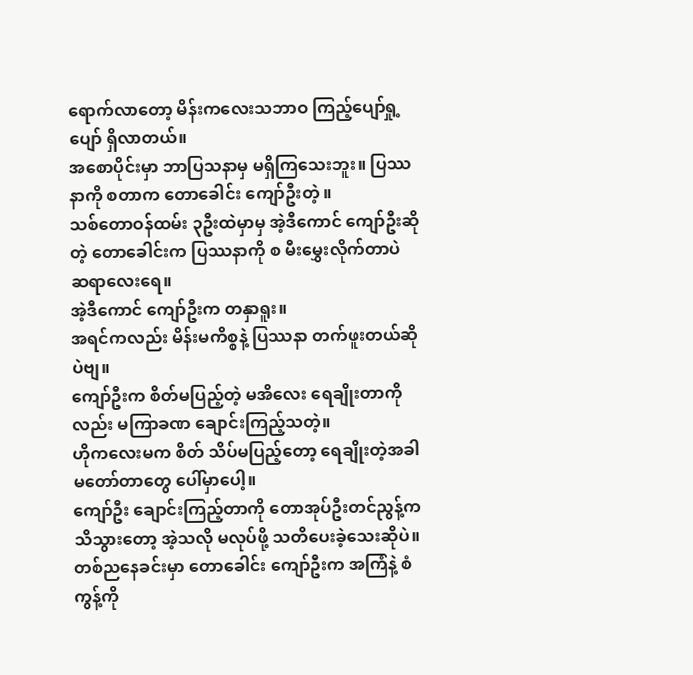ရောက်လာတော့ မိန်းကလေးသဘာဝ ကြည့်ပျော်ရှု့ပျော် ရှိလာတယ်။
အစောပိုင်းမှာ ဘာပြသနာမှ မရှိကြသေးဘူး။ ပြဿနာကို စတာက တောခေါင်း ကျော်ဦးတဲ့ ။
သစ်တောဝန်ထမ်း ၃ဦးထဲမှာမှ အဲ့ဒီကောင် ကျော်ဦးဆိုတဲ့ တောခေါင်းက ပြဿနာကို စ မီးမွှေးလိုက်တာပဲ ဆရာလေးရေ။
အဲ့ဒီကောင် ကျော်ဦးက တနှာရူး။
အရင်ကလည်း မိန်းမကိစ္စနဲ့ ပြဿနာ တက်ဖူးတယ်ဆိုပဲဗျ။
ကျော်ဦးက စိတ်မပြည့်တဲ့ မအိလေး ရေချိုးတာကိုလည်း မကြာခဏ ချောင်းကြည့်သတဲ့။
ဟိုကလေးမက စိတ် သိပ်မပြည့်တော့ ရေချိုးတဲ့အခါ မတော်တာတွေ ပေါ်မှာပေါ့။
ကျော်ဦး ချောင်းကြည့်တာကို တောအုပ်ဦးတင်ညွန့်က သိသွားတော့ အဲ့သလို မလုပ်ဖို့ သတိပေးခဲ့သေးဆိုပဲ။
တစ်ညနေခင်းမှာ တောခေါင်း ကျော်ဦးက အကြံနဲ့ စံကွန့်ကို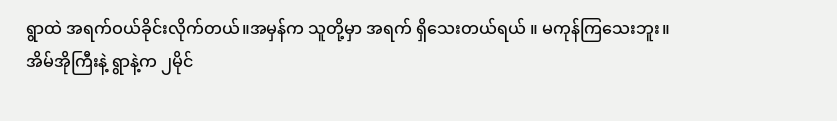ရွာထဲ အရက်ဝယ်ခိုင်းလိုက်တယ်။အမှန်က သူတို့မှာ အရက် ရှိသေးတယ်ရယ် ။ မကုန်ကြသေးဘူး။
အိမ်အိုကြီးနဲ့ ရွာနဲ့က ၂မိုင်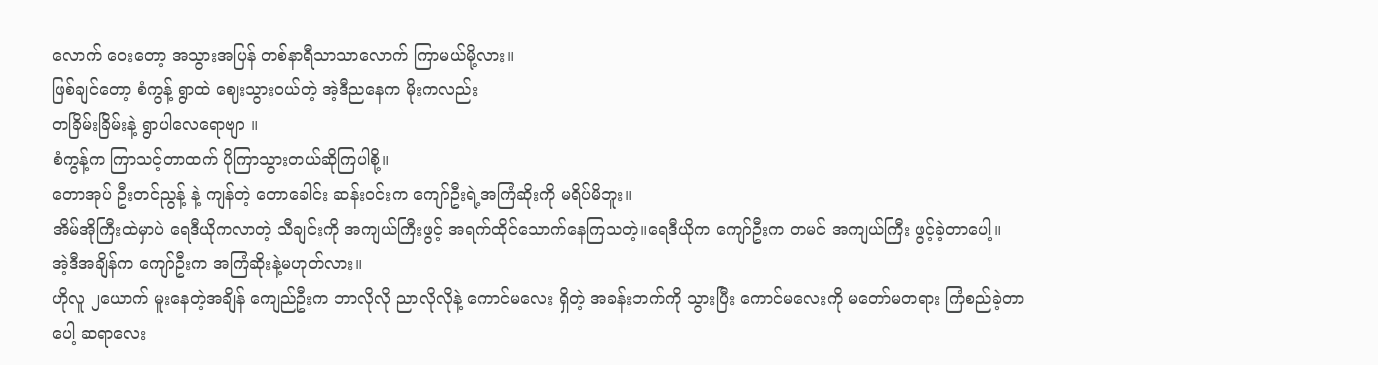လောက် ဝေးတော့ အသွားအပြန် တစ်နာရီသာသာလောက် ကြာမယ်မို့လား။
ဖြစ်ချင်တော့ စံကွန့် ရွာထဲ ဈေးသွားဝယ်တဲ့ အဲ့ဒီညနေက မိုးကလည်း
တခြိမ်းခြိမ်းနဲ့ ရွာပါလေရောဗျာ ။
စံကွန့်က ကြာသင့်တာထက် ပိုကြာသွားတယ်ဆိုကြပါစို့။
တောအုပ် ဦးတင်ညွန့် နဲ့ ကျန်တဲ့ တောခေါင်း ဆန်းဝင်းက ကျော်ဦးရဲ့အကြံဆိုးကို မရိပ်မိဘူး။
အိမ်အိုကြီးထဲမှာပဲ ရေဒီယိုကလာတဲ့ သီချင်းကို အကျယ်ကြီးဖွင့် အရက်ထိုင်သောက်နေကြသတဲ့။ရေဒီယိုက ကျော်ဦးက တမင် အကျယ်ကြီး ဖွင့်ခဲ့တာပေါ့။
အဲ့ဒီအချိန်က ကျော်ဦးက အကြံဆိုးနဲ့မဟုတ်လား။
ဟိုလူ ၂ယောက် မူးနေတဲ့အချိန် ကျေည်ဦးက ဘာလိုလို ညာလိုလိုနဲ့ ကောင်မလေး ရှိတဲ့ အခန်းဘက်ကို သွားပြီး ကောင်မလေးကို မတော်မတရား ကြံစည်ခဲ့တာပေါ့ ဆရာလေး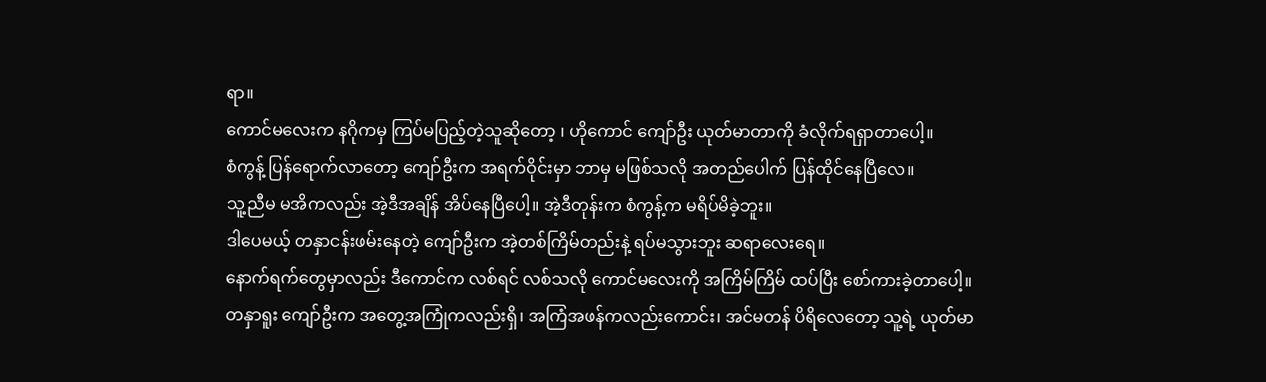ရာ။
ကောင်မလေးက နဂိုကမှ ကြပ်မပြည့်တဲ့သူဆိုတော့ ၊ ဟိုကောင် ကျော်ဦး ယုတ်မာတာကို ခံလိုက်ရရှာတာပေါ့။
စံကွန့် ပြန်ရောက်လာတော့ ကျော်ဦးက အရက်ဝိုင်းမှာ ဘာမှ မဖြစ်သလို အတည်ပေါက် ပြန်ထိုင်နေပြီလေ။
သူ့ညီမ မအိကလည်း အဲ့ဒီအချိန် အိပ်နေပြီပေါ့။ အဲ့ဒီတုန်းက စံကွန့်က မရိပ်မိခဲ့ဘူး။
ဒါပေမယ့် တနှာငန်းဖမ်းနေတဲ့ ကျော်ဦးက အဲ့တစ်ကြိမ်တည်းနဲ့ ရပ်မသွားဘူး ဆရာလေးရေ။
နောက်ရက်တွေမှာလည်း ဒီကောင်က လစ်ရင် လစ်သလို ကောင်မလေးကို အကြိမ်ကြိမ် ထပ်ပြီး စော်ကားခဲ့တာပေါ့။
တနှာရူး ကျော်ဦးက အတွေ့အကြုံကလည်းရှိ၊ အကြံအဖန်ကလည်းကောင်း၊ အင်မတန် ပိရိလေတော့ သူ့ရဲ့ ယုတ်မာ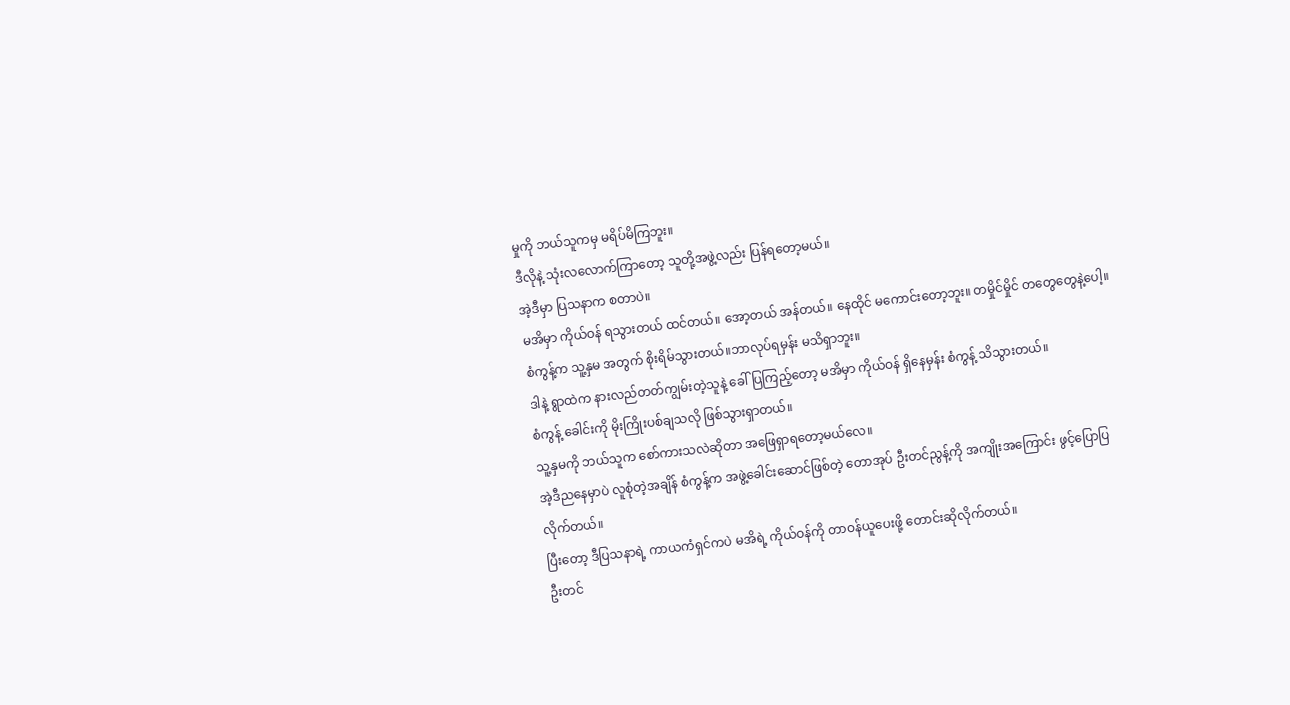မှုကို ဘယ်သူကမှ မရိပ်မိကြဘူး။
ဒီလိုနဲ့ သုံးလလောက်ကြာတော့ သူတို့အဖွဲ့လည်း ပြန်ရတော့မယ်။
အဲ့ဒီမှာ ပြသနာက စတာပဲ။
မအိမှာ ကိုယ်ဝန် ရသွားတယ် ထင်တယ်။ အော့တယ် အန်တယ်။ နေထိုင် မကောင်းတော့ဘူး။ တမှိုင်မှိုင် တတွေတွေနဲ့ပေါ့။
စံကွန့်က သူ့နှမ အတွက် စိုးရိမ်သွားတယ်။ဘာလုပ်ရမှန်း မသိရှာဘူး။
ဒါနဲ့ ရွာထဲက နားလည်တတ်ကျွမ်းတဲ့သူနဲ့ ခေါ်ပြကြည့်တော့ မအိမှာ ကိုယ်ဝန် ရှိနေမှန်း စံကွန့် သိသွားတယ်။
စံကွန့် ခေါင်းကို မိုးကြိုးပစ်ချသလို ဖြစ်သွားရှာတယ်။
သူ့နှမကို ဘယ်သူက စော်ကားသလဲဆိုတာ အဖြေရှာရတော့မယ်လေ။
အဲ့ဒီညနေမှာပဲ လူစုံတဲ့အချိန် စံကွန့်က အဖွဲ့ခေါင်းဆောင်ဖြစ်တဲ့ တောအုပ် ဦးတင်ညွန့်ကို အကျိုးအကြောင်း ဖွင့်ပြောပြလိုက်တယ်။
ပြီးတော့ ဒီပြသနာရဲ့ ကာယကံရှင်ကပဲ မအိရဲ့ ကိုယ်ဝန်ကို တာဝန်ယူပေးဖို့ တောင်းဆိုလိုက်တယ်။
ဦးတင်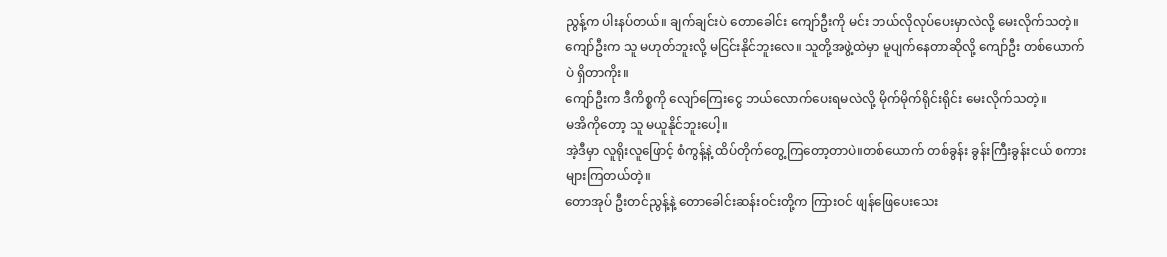ညွန့်က ပါးနပ်တယ်။ ချက်ချင်းပဲ တောခေါင်း ကျော်ဦးကို မင်း ဘယ်လိုလုပ်ပေးမှာလဲလို့ မေးလိုက်သတဲ့။
ကျော်ဦးက သူ မဟုတ်ဘူးလို့ မငြင်းနိုင်ဘူးလေ။ သူတို့အဖွဲ့ထဲမှာ မူပျက်နေတာဆိုလို့ ကျော်ဦး တစ်ယောက်ပဲ ရှိတာကိုး။
ကျော်ဦးက ဒီကိစ္စကို လျော်ကြေးငွေ ဘယ်လောက်ပေးရမလဲလို့ မိုက်မိုက်ရိုင်းရိုင်း မေးလိုက်သတဲ့။
မအိကိုတော့ သူ မယူနိုင်ဘူးပေါ့။
အဲ့ဒီမှာ လူရိုးလူဖြောင့် စံကွန့်နဲ့ ထိပ်တိုက်တွေ့ကြတော့တာပဲ။တစ်ယောက် တစ်ခွန်း ခွန်းကြီးခွန်းငယ် စကားများကြတယ်တဲ့။
တောအုပ် ဦးတင်ညွန့်နဲ့ တောခေါင်းဆန်းဝင်းတို့က ကြားဝင် ဖျန်ဖြေပေးသေး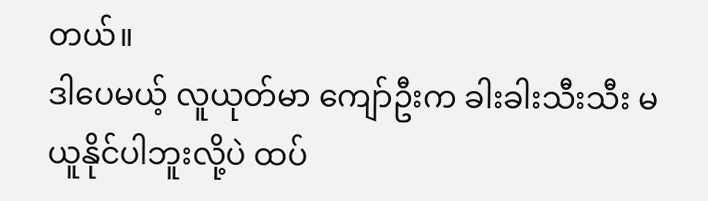တယ်။
ဒါပေမယ့် လူယုတ်မာ ကျော်ဦးက ခါးခါးသီးသီး မယူနိုင်ပါဘူးလို့ပဲ ထပ်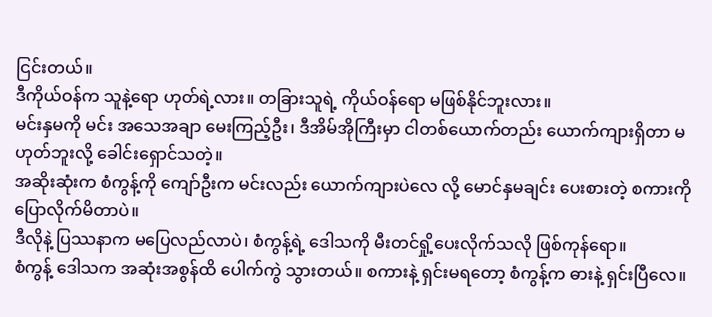ငြင်းတယ်။
ဒီကိုယ်ဝန်က သူနဲ့ရော ဟုတ်ရဲ့လား။ တခြားသူရဲ့ ကိုယ်ဝန်ရော မဖြစ်နိုင်ဘူးလား။
မင်းနှမကို မင်း အသေအချာ မေးကြည့်ဦး၊ ဒီအိမ်အိုကြီးမှာ ငါတစ်ယောက်တည်း ယောက်ကျားရှိတာ မဟုတ်ဘူးလို့ ခေါင်းရှောင်သတဲ့။
အဆိုးဆုံးက စံကွန့်ကို ကျော်ဦးက မင်းလည်း ယောက်ကျားပဲလေ လို့ မောင်နှမချင်း ပေးစားတဲ့ စကားကို ပြောလိုက်မိတာပဲ။
ဒီလိုနဲ့ ပြဿနာက မပြေလည်လာပဲ၊ စံကွန့်ရဲ့ ဒေါသကို မီးတင်ရှို့ပေးလိုက်သလို ဖြစ်ကုန်ရော။
စံကွန့် ဒေါသက အဆုံးအစွန်ထိ ပေါက်ကွဲ သွားတယ်။ စကားနဲ့ ရှင်းမရတော့ စံကွန့်က ဓားနဲ့ ရှင်းပြီလေ။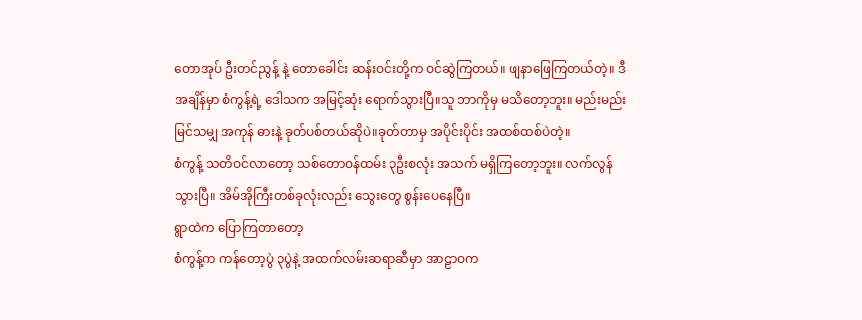တောအုပ် ဦးတင်ညွန့် နဲ့ တောခေါင်း ဆန်းဝင်းတို့က ဝင်ဆွဲကြတယ်။ ဖျနာဖြေကြတယ်တဲ့။ ဒီအချိန်မှာ စံကွန့်ရဲ့ ဒေါသက အမြင့်ဆုံး ရောက်သွားပြီ။သူ ဘာကိုမှ မသိတော့ဘူး။ မည်းမည်း မြင်သမျှ အကုန် ဓားနဲ့ ခုတ်ပစ်တယ်ဆိုပဲ။ခုတ်တာမှ အပိုင်းပိုင်း အထစ်ထစ်ပဲတဲ့။
စံကွန့် သတိဝင်လာတော့ သစ်တောဝန်ထမ်း ၃ဦးစလုံး အသက် မရှိကြတော့ဘူး။ လက်လွန်သွားပြီ။ အိမ်အိုကြီးတစ်ခုလုံးလည်း သွေးတွေ စွန်းပေနေပြီ။
ရွာထဲက ပြောကြတာတော့
စံကွန့်က ကန်တော့ပွဲ ၃ပွဲနဲ့ အထက်လမ်းဆရာဆီမှာ အာဠာဝက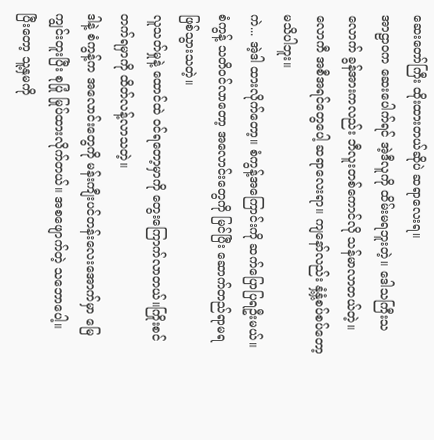ဆေးတော်ကြီး ထိုးထားတယ်ဆိုပဲ ဆရာလေးရ။
အာဠာဝက ဆေးပေါက်ရင် အဲ့ဒီလူကို ထိမ်းမရဘူးတဲ့။ ဒေါသကြီးသလောက် ခွန်အားကလည်း ဘီလူးတစ်ကောင်လို သန်မာလာတယ်တဲ့။
လောကီ အစီအရင်တွေပေါ့ ဆရာလေးရာ။ ကျနော်လည်း နှံ့နှံ့စပ်စပ်တော့ မသိပါဘူး။
ကဲ... အဲ့ဒါ ထားလိုက်တော့။ စံကွန့်အကြောင်းကို ဆက်ပြောပြရဦးမယ်။
စံကွန့် သတိဝင်လာတော့ အလောင်းတွေကို မြင်ပြီး ဆောက်တည်ရာမရ ဖြစ်သွားသတဲ့။
လူသတ်မှုနဲ့ ထောင်ထဲ ဝင်ရတော့မှာကို တွေးကြောက်လာတယ်။ကြိုးစင်တက်ရမှာကို ထိတ်လန့်လာသတဲ့။
ဒါနဲ့ စံကွန့်က အလောင်းတွေကို မန်းကျီးပင်တန်းလေးအောက်မှာ မြေကျွင်းတူးပြီး စုပြုံ မြုပ်ထားလိုက်တယ်။ အစဖျောက်တဲ့ သဘောပေါ့။
ပြီးတော့ သူ့နှမကို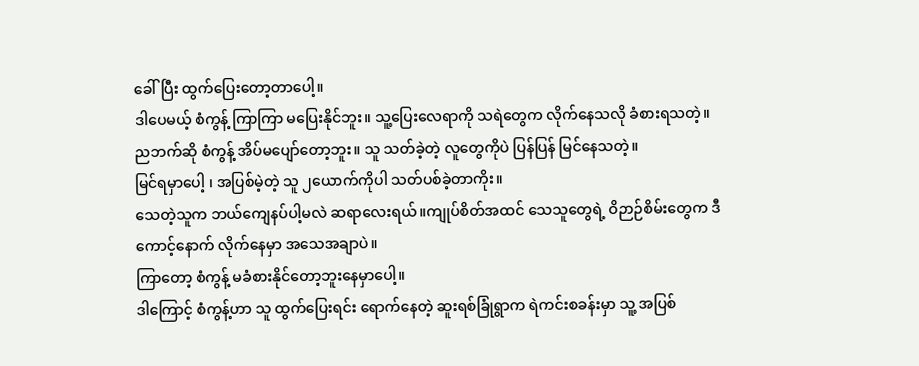ခေါ်ပြီး ထွက်ပြေးတော့တာပေါ့။
ဒါပေမယ့် စံကွန့် ကြာကြာ မပြေးနိုင်ဘူး။ သူ့ပြေးလေရာကို သရဲတွေက လိုက်နေသလို ခံစားရသတဲ့။
ညဘက်ဆို စံကွန့် အိပ်မပျော်တော့ဘူး။ သူ သတ်ခဲ့တဲ့ လူတွေကိုပဲ ပြန်ပြန် မြင်နေသတဲ့။
မြင်ရမှာပေါ့ ၊ အပြစ်မဲ့တဲ့ သူ ၂ယောက်ကိုပါ သတ်ပစ်ခဲ့တာကိုး။
သေတဲ့သူက ဘယ်ကျေနပ်ပါ့မလဲ ဆရာလေးရယ်။ကျုပ်စိတ်အထင် သေသူတွေရဲ့ ဝိဉာဉ်စိမ်းတွေက ဒီကောင့်နောက် လိုက်နေမှာ အသေအချာပဲ။
ကြာတော့ စံကွန့် မခံစားနိုင်တော့ဘူးနေမှာပေါ့။
ဒါကြောင့် စံကွန့်ဟာ သူ ထွက်ပြေးရင်း ရောက်နေတဲ့ ဆူးရစ်ခြုံရွာက ရဲကင်းစခန်းမှာ သူ့ အပြစ်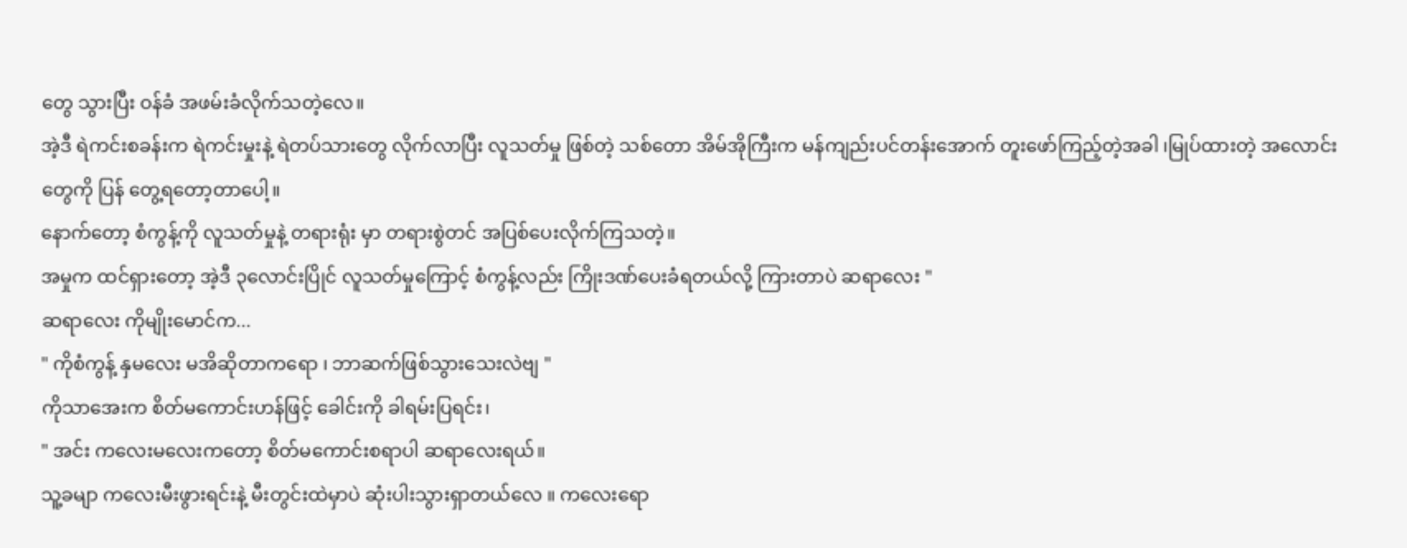တွေ သွားပြီး ဝန်ခံ အဖမ်းခံလိုက်သတဲ့လေ။
အဲ့ဒီ ရဲကင်းစခန်းက ရဲကင်းမှုးနဲ့ ရဲတပ်သားတွေ လိုက်လာပြီး လူသတ်မှု ဖြစ်တဲ့ သစ်တော အိမ်အိုကြီးက မန်ကျည်းပင်တန်းအောက် တူးဖော်ကြည့်တဲ့အခါ ၊မြုပ်ထားတဲ့ အလောင်းတွေကို ပြန် တွေ့ရတော့တာပေါ့။
နောက်တော့ စံကွန့်ကို လူသတ်မှုနဲ့ တရားရုံး မှာ တရားစွဲတင် အပြစ်ပေးလိုက်ကြသတဲ့။
အမှုက ထင်ရှားတော့ အဲ့ဒီ ၃လောင်းပြိုင် လူသတ်မှုကြောင့် စံကွန့်လည်း ကြိုးဒဏ်ပေးခံရတယ်လို့ ကြားတာပဲ ဆရာလေး "
ဆရာလေး ကိုမျိုးမောင်က...
" ကိုစံကွန့် နှမလေး မအိဆိုတာကရော ၊ ဘာဆက်ဖြစ်သွားသေးလဲဗျ "
ကိုသာအေးက စိတ်မကောင်းဟန်ဖြင့် ခေါင်းကို ခါရမ်းပြရင်း၊
" အင်း ကလေးမလေးကတော့ စိတ်မကောင်းစရာပါ ဆရာလေးရယ်။
သူ့ခမျာ ကလေးမီးဖွားရင်းနဲ့ မီးတွင်းထဲမှာပဲ ဆုံးပါးသွားရှာတယ်လေ ။ ကလေးရော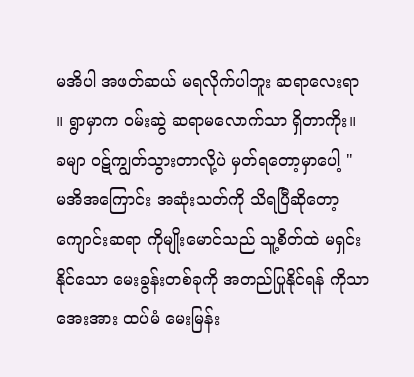မအိပါ အဖတ်ဆယ် မရလိုက်ပါဘူး ဆရာလေးရာ ။ ရွာမှာက ဝမ်းဆွဲ ဆရာမလောက်သာ ရှိတာကိုး။ ခမျာ ဝဋ်ကျွတ်သွားတာလို့ပဲ မှတ်ရတော့မှာပေါ့ "
မအိအကြောင်း အဆုံးသတ်ကို သိရပြီဆိုတော့ ကျောင်းဆရာ ကိုမျိုးမောင်သည် သူ့စိတ်ထဲ မရှင်းနိုင်သော မေးခွန်းတစ်ခုကို အတည်ပြုနိုင်ရန် ကိုသာအေးအား ထပ်မံ မေးမြန်း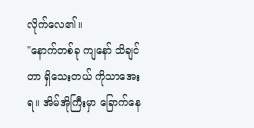လိုက်လေ၏။
"နောက်တစ်ခု ကျနော် သိချင်တာ ရှိသေးတယ် ကိုသာအေးရ။ အိမ်အိုကြီးမှာ ခြောက်နေ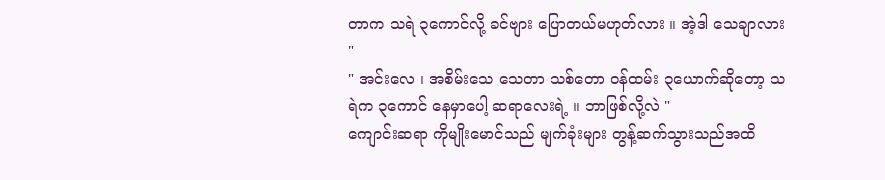တာက သရဲ ၃ကောင်လို့ ခင်ဗျား ပြောတယ်မဟုတ်လား ။ အဲ့ဒါ သေချာလား "
" အင်းလေ ၊ အစိမ်းသေ သေတာ သစ်တော ဝန်ထမ်း ၃ယောက်ဆိုတော့ သရဲက ၃ကောင် နေမှာပေါ့ ဆရာလေးရဲ့ ။ ဘာဖြစ်လို့လဲ "
ကျောင်းဆရာ ကိုမျိုးမောင်သည် မျက်ခုံးများ တွန့်ဆက်သွားသည်အထိ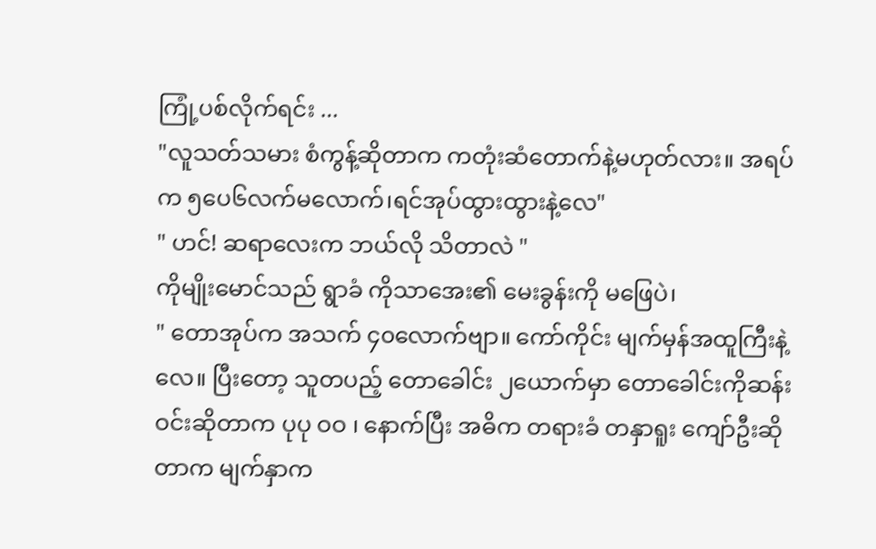ကြုံ့ပစ်လိုက်ရင်း ...
"လူသတ်သမား စံကွန့်ဆိုတာက ကတုံးဆံတောက်နဲ့မဟုတ်လား။ အရပ်က ၅ပေ၆လက်မလောက်၊ရင်အုပ်ထွားထွားနဲ့လေ"
" ဟင်! ဆရာလေးက ဘယ်လို သိတာလဲ "
ကိုမျိုးမောင်သည် ရွာခံ ကိုသာအေး၏ မေးခွန်းကို မဖြေပဲ၊
" တောအုပ်က အသက် ၄၀လောက်ဗျာ။ ကော်ကိုင်း မျက်မှန်အထူကြီးနဲ့လေ။ ပြီးတော့ သူတပည့် တောခေါင်း ၂ယောက်မှာ တောခေါင်းကိုဆန်းဝင်းဆိုတာက ပုပု ဝဝ ၊ နောက်ပြီး အဓိက တရားခံ တနှာရူး ကျော်ဦးဆိုတာက မျက်နှာက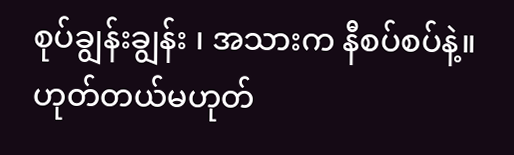စုပ်ချွန်းချွန်း ၊ အသားက နီစပ်စပ်နဲ့။ ဟုတ်တယ်မဟုတ်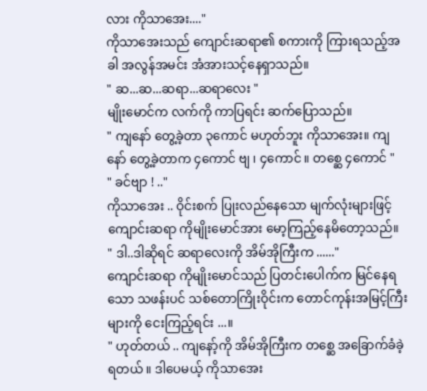လား ကိုသာအေး...."
ကိုသာအေးသည် ကျောင်းဆရာ၏ စကားကို ကြားရသည့်အခါ အလွန်အမင်း အံအားသင့်နေရှာသည်။
" ဆ...ဆ...ဆရာ...ဆရာလေး "
မျိုးမောင်က လက်ကို ကာပြရင်း ဆက်ပြောသည်။
" ကျနော် တွေ့ခဲ့တာ ၃ကောင် မဟုတ်ဘူး ကိုသာအေး။ ကျနော် တွေ့ခဲ့တာက ၄ကောင် ဗျ ၊ ၄ကောင် ။ တစ္ဆေ ၄ကောင် "
" ခင်ဗျာ ! .."
ကိုသာအေး .. ဝိုင်းစက် ပြုးလည်နေသော မျက်လုံးများဖြင့် ကျောင်းဆရာ ကိုမျိုးမောင်အား မော့ကြည့်နေမိတော့သည်။
" ဒါ..ဒါဆိုရင် ဆရာလေးကို အိမ်အိုကြီးက ......"
ကျောင်းဆရာ ကိုမျိုးမောင်သည် ပြတင်းပေါက်က မြင်နေရသော သဖန်းပင် သစ်တောကြိုးဝိုင်းက တောင်ကုန်းအမြင့်ကြီးများကို ငေးကြည့်ရင်း ...။
" ဟုတ်တယ် .. ကျနော့်ကို အိမ်အိုကြီးက တစ္ဆေ အခြောက်ခံခဲ့ရတယ် ။ ဒါပေမယ့် ကိုသာအေး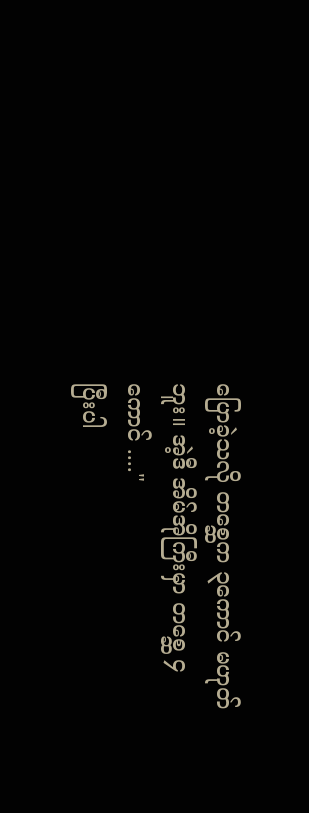ပြောခဲ့သလို တစ္ဆေက ၃ကောင် မဟုတ်ဘူး။ အဲ့ဒီ အိမ်အိုကြီးမှာ တစ္ဆေ ၄ကောင် ...."
ပြီးပါ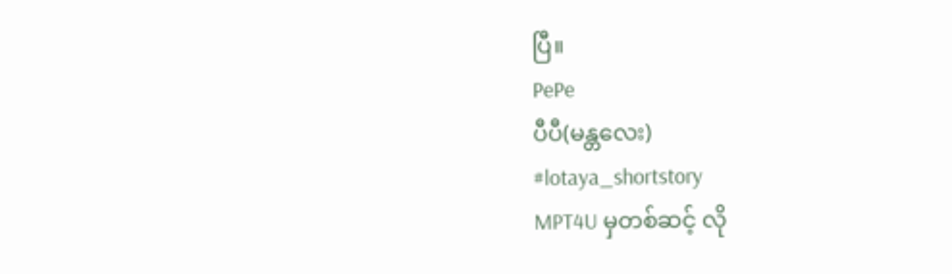ပြီ။
PePe
ပီပီ(မန္တလေး)
#lotaya_shortstory
MPT4U မှတစ်ဆင့် လို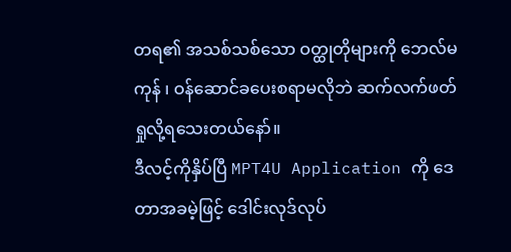တရ၏ အသစ်သစ်သော ဝတ္ထုတိုများကို ဘေလ်မကုန် ၊ ဝန်ဆောင်ခပေးစရာမလိုဘဲ ဆက်လက်ဖတ်ရှုလို့ရသေးတယ်နော်။
ဒီလင့်ကိုနှိပ်ပြီ MPT4U Application ကို ဒေတာအခမဲ့ဖြင့် ဒေါင်းလုဒ်လုပ်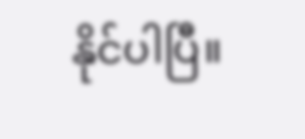နိုင်ပါပြီ။